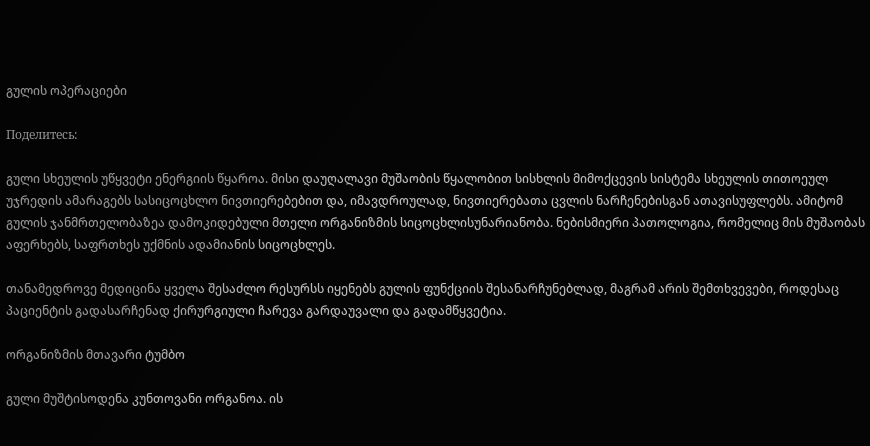გულის ოპერაციები

Поделитесь:

გული სხეულის უწყვეტი ენერგიის წყაროა. მისი დაუღალავი მუშაობის წყალობით სისხლის მიმოქცევის სისტემა სხეულის თითოეულ უჯრედის ამარაგებს სასიცოცხლო ნივთიერებებით და, იმავდროულად, ნივთიერებათა ცვლის ნარჩენებისგან ათავისუფლებს. ამიტომ გულის ჯანმრთელობაზეა დამოკიდებული მთელი ორგანიზმის სიცოცხლისუნარიანობა. ნებისმიერი პათოლოგია, რომელიც მის მუშაობას აფერხებს, საფრთხეს უქმნის ადამიანის სიცოცხლეს.

თანამედროვე მედიცინა ყველა შესაძლო რესურსს იყენებს გულის ფუნქციის შესანარჩუნებლად, მაგრამ არის შემთხვევები, როდესაც პაციენტის გადასარჩენად ქირურგიული ჩარევა გარდაუვალი და გადამწყვეტია.

ორგანიზმის მთავარი ტუმბო

გული მუშტისოდენა კუნთოვანი ორგანოა. ის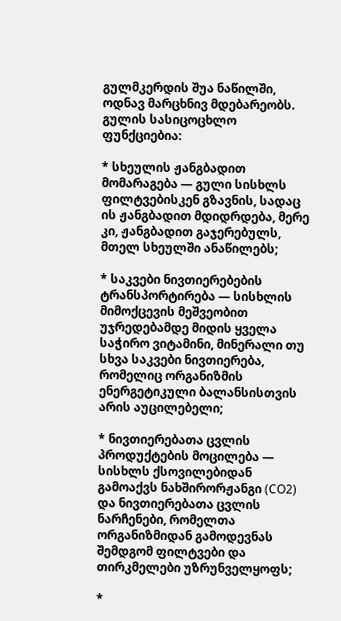გულმკერდის შუა ნაწილში, ოდნავ მარცხნივ მდებარეობს. გულის სასიცოცხლო ფუნქციებია:

* სხეულის ჟანგბადით მომარაგება — გული სისხლს ფილტვებისკენ გზავნის, სადაც ის ჟანგბადით მდიდრდება, მერე კი, ჟანგბადით გაჯერებულს, მთელ სხეულში ანაწილებს;

* საკვები ნივთიერებების ტრანსპორტირება — სისხლის მიმოქცევის მეშვეობით უჯრედებამდე მიდის ყველა საჭირო ვიტამინი, მინერალი თუ სხვა საკვები ნივთიერება, რომელიც ორგანიზმის ენერგეტიკული ბალანსისთვის არის აუცილებელი;

* ნივთიერებათა ცვლის პროდუქტების მოცილება — სისხლს ქსოვილებიდან გამოაქვს ნახშირორჟანგი (CO2) და ნივთიერებათა ცვლის ნარჩენები, რომელთა ორგანიზმიდან გამოდევნას შემდგომ ფილტვები და თირკმელები უზრუნველყოფს;

*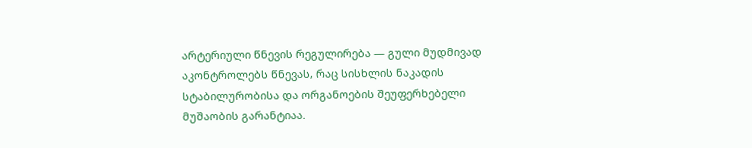არტერიული წნევის რეგულირება — გული მუდმივად აკონტროლებს წნევას, რაც სისხლის ნაკადის სტაბილურობისა და ორგანოების შეუფერხებელი მუშაობის გარანტიაა.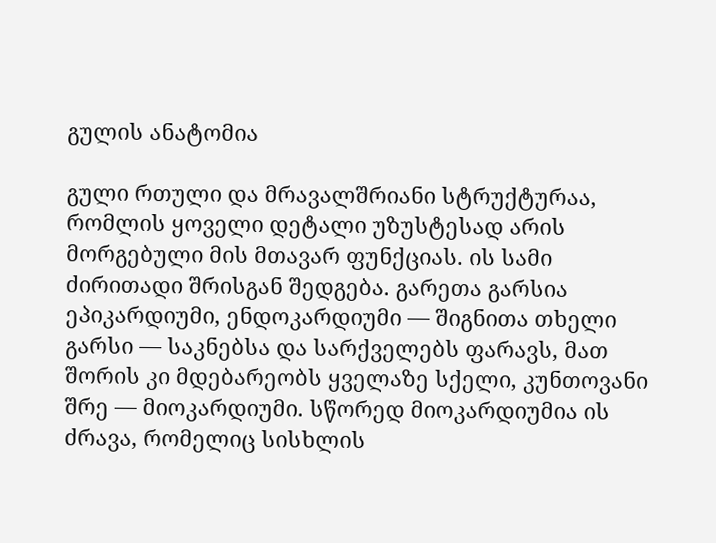გულის ანატომია

გული რთული და მრავალშრიანი სტრუქტურაა, რომლის ყოველი დეტალი უზუსტესად არის მორგებული მის მთავარ ფუნქციას. ის სამი ძირითადი შრისგან შედგება. გარეთა გარსია ეპიკარდიუმი, ენდოკარდიუმი — შიგნითა თხელი გარსი — საკნებსა და სარქველებს ფარავს, მათ შორის კი მდებარეობს ყველაზე სქელი, კუნთოვანი შრე — მიოკარდიუმი. სწორედ მიოკარდიუმია ის ძრავა, რომელიც სისხლის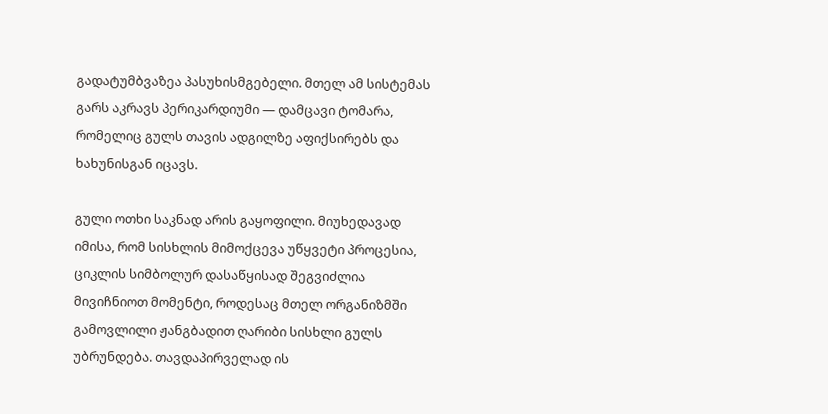გადატუმბვაზეა პასუხისმგებელი. მთელ ამ სისტემას გარს აკრავს პერიკარდიუმი — დამცავი ტომარა, რომელიც გულს თავის ადგილზე აფიქსირებს და ხახუნისგან იცავს.

გული ოთხი საკნად არის გაყოფილი. მიუხედავად იმისა, რომ სისხლის მიმოქცევა უწყვეტი პროცესია, ციკლის სიმბოლურ დასაწყისად შეგვიძლია მივიჩნიოთ მომენტი, როდესაც მთელ ორგანიზმში გამოვლილი ჟანგბადით ღარიბი სისხლი გულს უბრუნდება. თავდაპირველად ის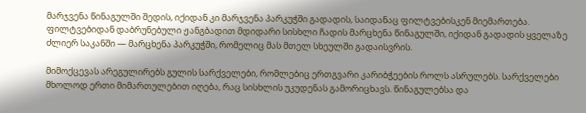მარჯვენა წინაგულში შედის, იქიდან კი მარჯვენა პარკუჭში გადადის, საიდანაც ფილტვებისკენ მიემართება. ფილტვებიდან დაბრუნებული ჟანგბადით მდიდარი სისხლი ჩადის მარცხენა წინაგულში, იქიდან გადადის ყველაზე ძლიერ საკანში — მარცხენა პარკუჭში, რომელიც მას მთელ სხეულში გადაისვრის.

მიმოქცევას არეგულირებს გულის სარქველები, რომლებიც ერთგვარი კარიბჭეების როლს ასრულებს. სარქველები მხოლოდ ერთი მიმართულებით იღება, რაც სისხლის უკუდენას გამორიცხავს. წინაგულებსა და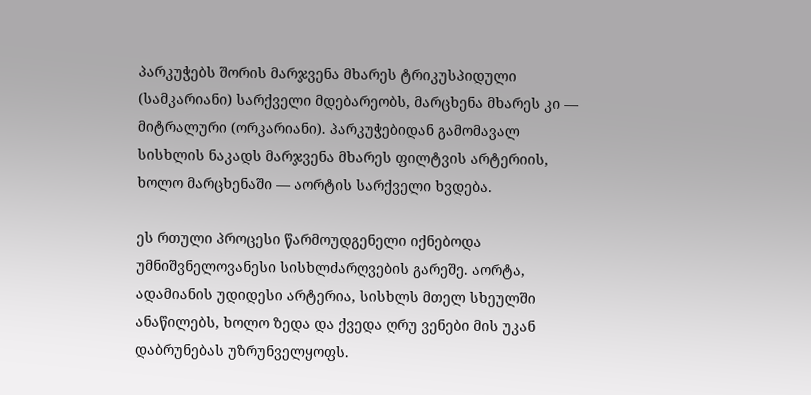პარკუჭებს შორის მარჯვენა მხარეს ტრიკუსპიდული (სამკარიანი) სარქველი მდებარეობს, მარცხენა მხარეს კი — მიტრალური (ორკარიანი). პარკუჭებიდან გამომავალ სისხლის ნაკადს მარჯვენა მხარეს ფილტვის არტერიის, ხოლო მარცხენაში — აორტის სარქველი ხვდება.

ეს რთული პროცესი წარმოუდგენელი იქნებოდა უმნიშვნელოვანესი სისხლძარღვების გარეშე. აორტა, ადამიანის უდიდესი არტერია, სისხლს მთელ სხეულში ანაწილებს, ხოლო ზედა და ქვედა ღრუ ვენები მის უკან დაბრუნებას უზრუნველყოფს.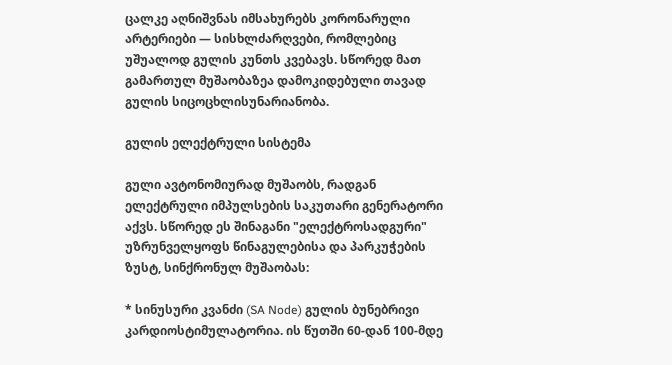ცალკე აღნიშვნას იმსახურებს კორონარული არტერიები — სისხლძარღვები, რომლებიც უშუალოდ გულის კუნთს კვებავს. სწორედ მათ გამართულ მუშაობაზეა დამოკიდებული თავად გულის სიცოცხლისუნარიანობა.

გულის ელექტრული სისტემა

გული ავტონომიურად მუშაობს, რადგან ელექტრული იმპულსების საკუთარი გენერატორი აქვს. სწორედ ეს შინაგანი "ელექტროსადგური" უზრუნველყოფს წინაგულებისა და პარკუჭების ზუსტ, სინქრონულ მუშაობას:

* სინუსური კვანძი (SA Node) გულის ბუნებრივი კარდიოსტიმულატორია. ის წუთში 60-დან 100-მდე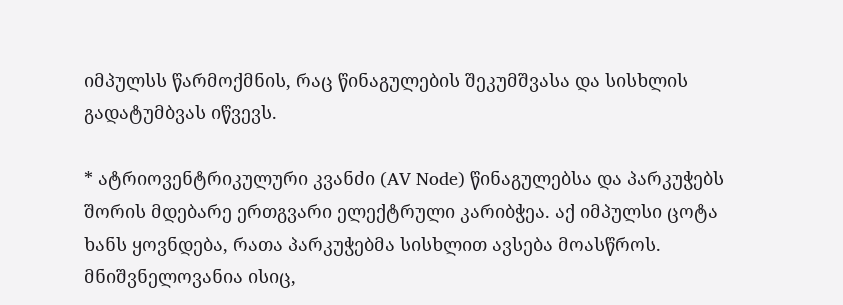იმპულსს წარმოქმნის, რაც წინაგულების შეკუმშვასა და სისხლის გადატუმბვას იწვევს.

* ატრიოვენტრიკულური კვანძი (AV Node) წინაგულებსა და პარკუჭებს შორის მდებარე ერთგვარი ელექტრული კარიბჭეა. აქ იმპულსი ცოტა ხანს ყოვნდება, რათა პარკუჭებმა სისხლით ავსება მოასწროს. მნიშვნელოვანია ისიც,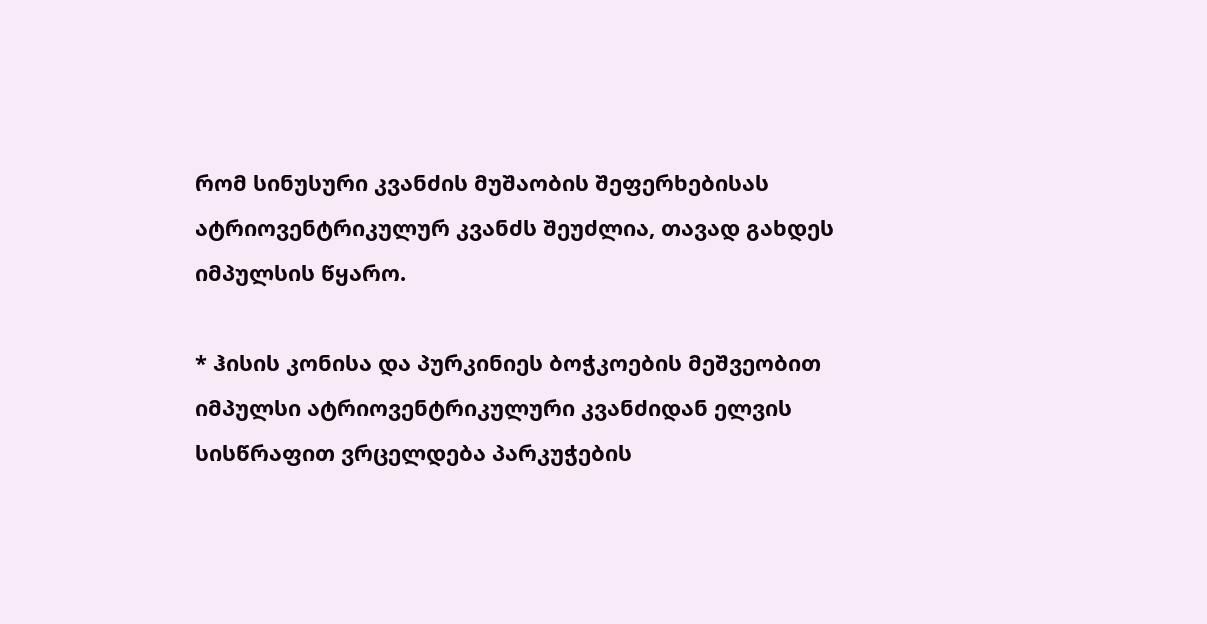რომ სინუსური კვანძის მუშაობის შეფერხებისას ატრიოვენტრიკულურ კვანძს შეუძლია, თავად გახდეს იმპულსის წყარო.

* ჰისის კონისა და პურკინიეს ბოჭკოების მეშვეობით იმპულსი ატრიოვენტრიკულური კვანძიდან ელვის სისწრაფით ვრცელდება პარკუჭების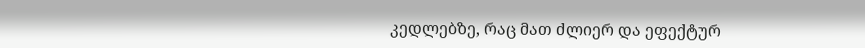კედლებზე, რაც მათ ძლიერ და ეფექტურ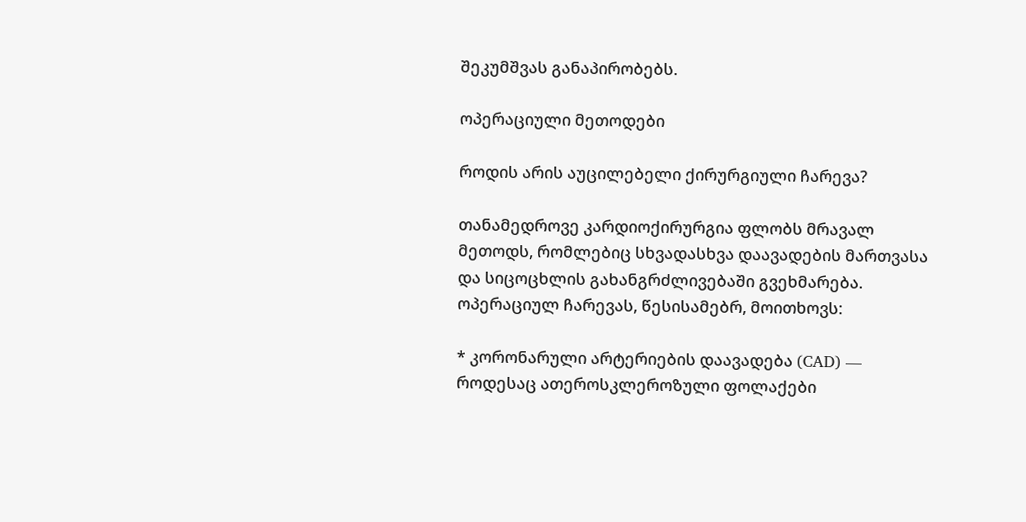შეკუმშვას განაპირობებს.

ოპერაციული მეთოდები

როდის არის აუცილებელი ქირურგიული ჩარევა?

თანამედროვე კარდიოქირურგია ფლობს მრავალ მეთოდს, რომლებიც სხვადასხვა დაავადების მართვასა და სიცოცხლის გახანგრძლივებაში გვეხმარება. ოპერაციულ ჩარევას, წესისამებრ, მოითხოვს:

* კორონარული არტერიების დაავადება (CAD) — როდესაც ათეროსკლეროზული ფოლაქები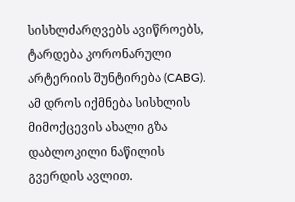სისხლძარღვებს ავიწროებს, ტარდება კორონარული არტერიის შუნტირება (CABG). ამ დროს იქმნება სისხლის მიმოქცევის ახალი გზა დაბლოკილი ნაწილის გვერდის ავლით.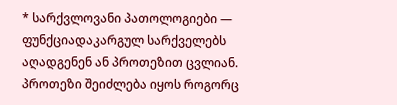* სარქვლოვანი პათოლოგიები — ფუნქციადაკარგულ სარქველებს აღადგენენ ან პროთეზით ცვლიან. პროთეზი შეიძლება იყოს როგორც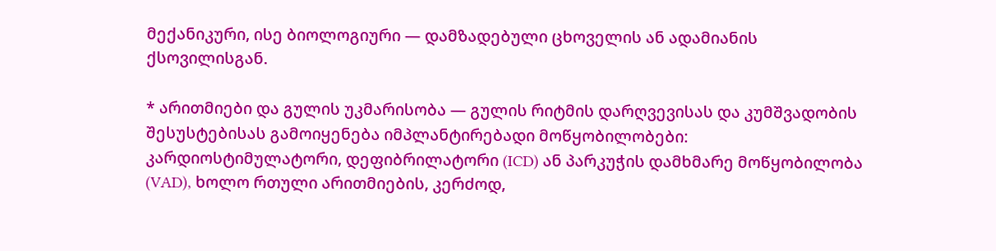მექანიკური, ისე ბიოლოგიური — დამზადებული ცხოველის ან ადამიანის ქსოვილისგან.

* არითმიები და გულის უკმარისობა — გულის რიტმის დარღვევისას და კუმშვადობის შესუსტებისას გამოიყენება იმპლანტირებადი მოწყობილობები: კარდიოსტიმულატორი, დეფიბრილატორი (ICD) ან პარკუჭის დამხმარე მოწყობილობა (VAD), ხოლო რთული არითმიების, კერძოდ,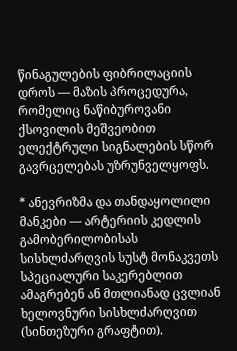წინაგულების ფიბრილაციის დროს — მაზის პროცედურა, რომელიც ნაწიბუროვანი ქსოვილის მეშვეობით ელექტრული სიგნალების სწორ გავრცელებას უზრუნველყოფს.

* ანევრიზმა და თანდაყოლილი მანკები — არტერიის კედლის გამობერილობისას სისხლძარღვის სუსტ მონაკვეთს სპეციალური საკერებლით ამაგრებენ ან მთლიანად ცვლიან ხელოვნური სისხლძარღვით (სინთეზური გრაფტით).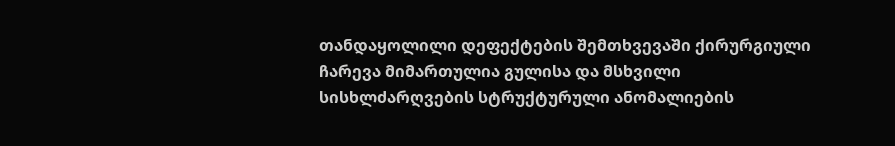თანდაყოლილი დეფექტების შემთხვევაში ქირურგიული ჩარევა მიმართულია გულისა და მსხვილი სისხლძარღვების სტრუქტურული ანომალიების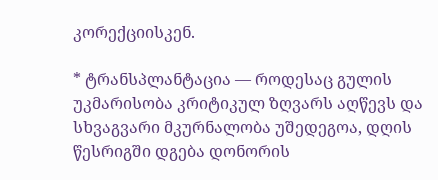კორექციისკენ.

* ტრანსპლანტაცია — როდესაც გულის უკმარისობა კრიტიკულ ზღვარს აღწევს და სხვაგვარი მკურნალობა უშედეგოა, დღის წესრიგში დგება დონორის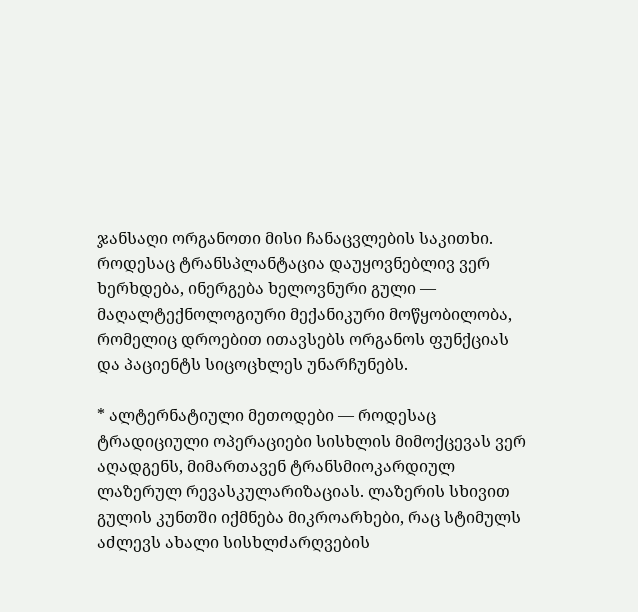ჯანსაღი ორგანოთი მისი ჩანაცვლების საკითხი. როდესაც ტრანსპლანტაცია დაუყოვნებლივ ვერ ხერხდება, ინერგება ხელოვნური გული — მაღალტექნოლოგიური მექანიკური მოწყობილობა, რომელიც დროებით ითავსებს ორგანოს ფუნქციას და პაციენტს სიცოცხლეს უნარჩუნებს.

* ალტერნატიული მეთოდები — როდესაც ტრადიციული ოპერაციები სისხლის მიმოქცევას ვერ აღადგენს, მიმართავენ ტრანსმიოკარდიულ ლაზერულ რევასკულარიზაციას. ლაზერის სხივით გულის კუნთში იქმნება მიკროარხები, რაც სტიმულს აძლევს ახალი სისხლძარღვების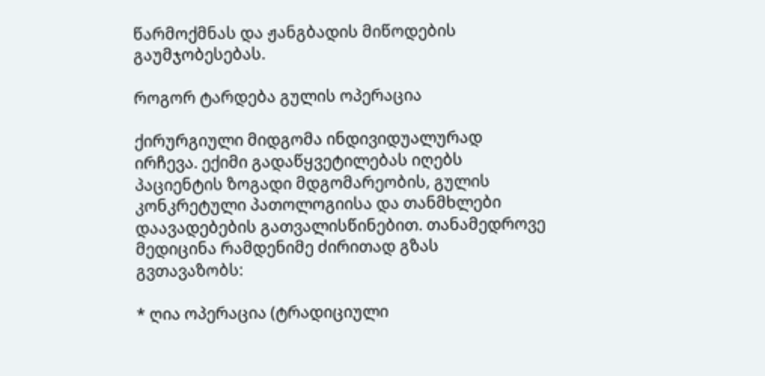წარმოქმნას და ჟანგბადის მიწოდების გაუმჯობესებას.

როგორ ტარდება გულის ოპერაცია

ქირურგიული მიდგომა ინდივიდუალურად ირჩევა. ექიმი გადაწყვეტილებას იღებს პაციენტის ზოგადი მდგომარეობის, გულის კონკრეტული პათოლოგიისა და თანმხლები დაავადებების გათვალისწინებით. თანამედროვე მედიცინა რამდენიმე ძირითად გზას გვთავაზობს:

* ღია ოპერაცია (ტრადიციული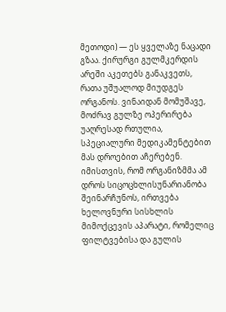მეთოდი) — ეს ყველაზე ნაცადი გზაა. ქირურგი გულმკერდის არეში აკეთებს განაკვეთს, რათა უშუალოდ მიუდგეს ორგანოს. ვინაიდან მომუშავე, მოძრავ გულზე ოპერირება უაღრესად რთულია, სპეციალური მედიკამენტებით მას დროებით აჩერებენ. იმისთვის, რომ ორგანიზმმა ამ დროს სიცოცხლისუნარიანობა შეინარჩუნოს, ირთვება ხელოვნური სისხლის მიმოქცევის აპარატი, რომელიც ფილტვებისა და გულის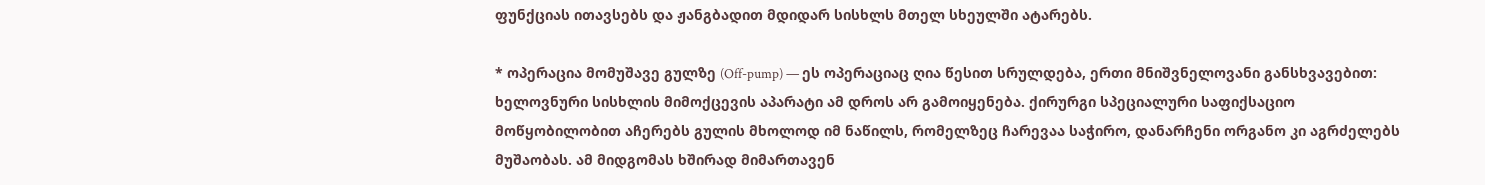ფუნქციას ითავსებს და ჟანგბადით მდიდარ სისხლს მთელ სხეულში ატარებს.

* ოპერაცია მომუშავე გულზე (Off-pump) — ეს ოპერაციაც ღია წესით სრულდება, ერთი მნიშვნელოვანი განსხვავებით: ხელოვნური სისხლის მიმოქცევის აპარატი ამ დროს არ გამოიყენება. ქირურგი სპეციალური საფიქსაციო მოწყობილობით აჩერებს გულის მხოლოდ იმ ნაწილს, რომელზეც ჩარევაა საჭირო, დანარჩენი ორგანო კი აგრძელებს მუშაობას. ამ მიდგომას ხშირად მიმართავენ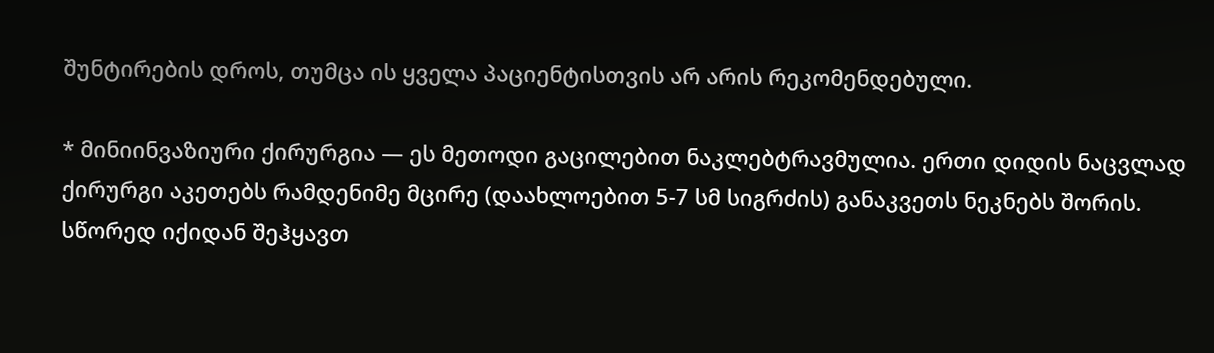შუნტირების დროს, თუმცა ის ყველა პაციენტისთვის არ არის რეკომენდებული.

* მინიინვაზიური ქირურგია — ეს მეთოდი გაცილებით ნაკლებტრავმულია. ერთი დიდის ნაცვლად ქირურგი აკეთებს რამდენიმე მცირე (დაახლოებით 5-7 სმ სიგრძის) განაკვეთს ნეკნებს შორის. სწორედ იქიდან შეჰყავთ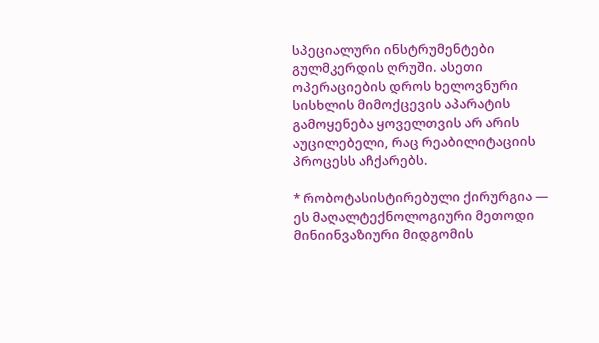სპეციალური ინსტრუმენტები გულმკერდის ღრუში. ასეთი ოპერაციების დროს ხელოვნური სისხლის მიმოქცევის აპარატის გამოყენება ყოველთვის არ არის აუცილებელი, რაც რეაბილიტაციის პროცესს აჩქარებს.

* რობოტასისტირებული ქირურგია — ეს მაღალტექნოლოგიური მეთოდი მინიინვაზიური მიდგომის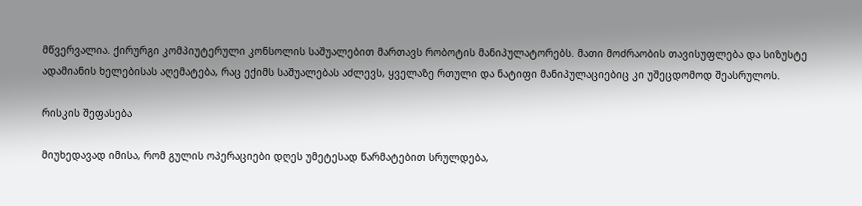მწვერვალია. ქირურგი კომპიუტერული კონსოლის საშუალებით მართავს რობოტის მანიპულატორებს. მათი მოძრაობის თავისუფლება და სიზუსტე ადამიანის ხელებისას აღემატება, რაც ექიმს საშუალებას აძლევს, ყველაზე რთული და ნატიფი მანიპულაციებიც კი უშეცდომოდ შეასრულოს.

რისკის შეფასება

მიუხედავად იმისა, რომ გულის ოპერაციები დღეს უმეტესად წარმატებით სრულდება,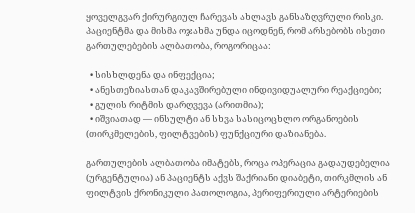ყოველგვარ ქირურგიულ ჩარევას ახლავს განსაზღვრული რისკი. პაციენტმა და მისმა ოჯახმა უნდა იცოდნენ, რომ არსებობს ისეთი გართულებების ალბათობა, როგორიცაა:

  • სისხლდენა და ინფექცია;
  • ანესთეზიასთან დაკავშირებული ინდივიდუალური რეაქციები;
  • გულის რიტმის დარღვევა (არითმია);
  • იშვიათად — ინსულტი ან სხვა სასიცოცხლო ორგანოების (თირკმელების, ფილტვების) ფუნქციური დაზიანება.

გართულების ალბათობა იმატებს, როცა ოპერაცია გადაუდებელია (ურგენტულია) ან პაციენტს აქვს შაქრიანი დიაბეტი, თირკმლის ან ფილტვის ქრონიკული პათოლოგია, პერიფერიული არტერიების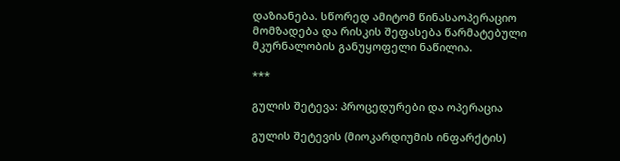დაზიანება. სწორედ ამიტომ წინასაოპერაციო მომზადება და რისკის შეფასება წარმატებული მკურნალობის განუყოფელი ნაწილია.

***

გულის შეტევა: პროცედურები და ოპერაცია

გულის შეტევის (მიოკარდიუმის ინფარქტის)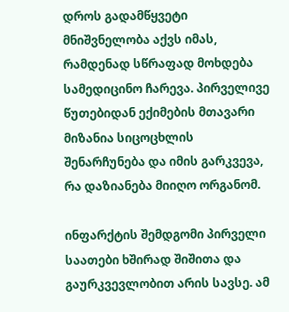დროს გადამწყვეტი მნიშვნელობა აქვს იმას, რამდენად სწრაფად მოხდება სამედიცინო ჩარევა. პირველივე წუთებიდან ექიმების მთავარი მიზანია სიცოცხლის შენარჩუნება და იმის გარკვევა, რა დაზიანება მიიღო ორგანომ.

ინფარქტის შემდგომი პირველი საათები ხშირად შიშითა და გაურკვევლობით არის სავსე. ამ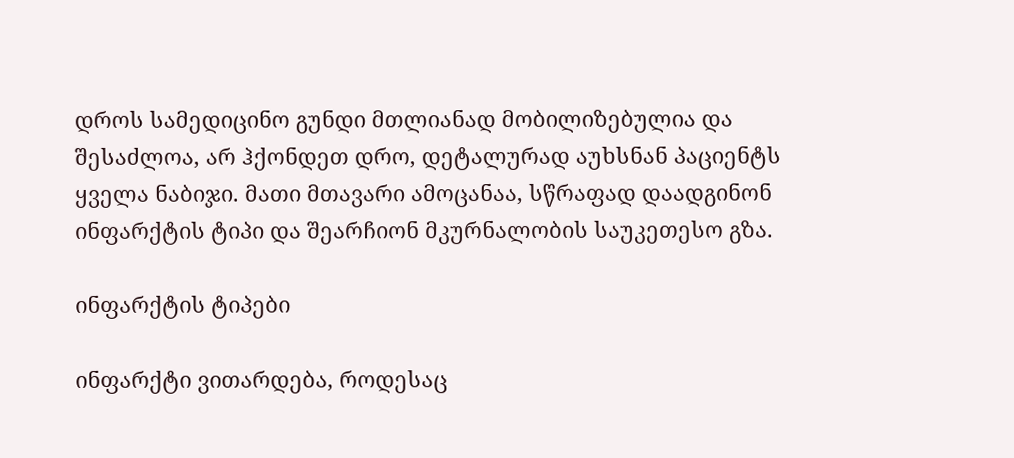დროს სამედიცინო გუნდი მთლიანად მობილიზებულია და შესაძლოა, არ ჰქონდეთ დრო, დეტალურად აუხსნან პაციენტს ყველა ნაბიჯი. მათი მთავარი ამოცანაა, სწრაფად დაადგინონ ინფარქტის ტიპი და შეარჩიონ მკურნალობის საუკეთესო გზა.

ინფარქტის ტიპები

ინფარქტი ვითარდება, როდესაც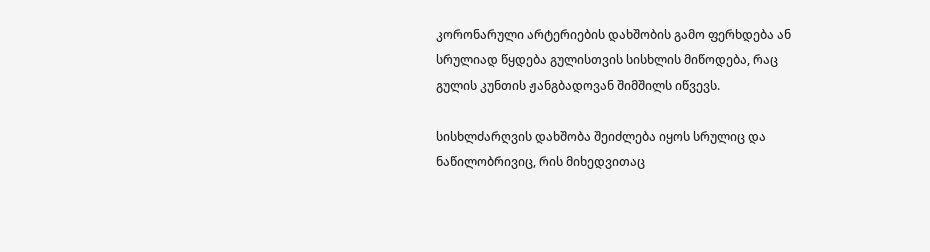კორონარული არტერიების დახშობის გამო ფერხდება ან სრულიად წყდება გულისთვის სისხლის მიწოდება, რაც გულის კუნთის ჟანგბადოვან შიმშილს იწვევს.

სისხლძარღვის დახშობა შეიძლება იყოს სრულიც და ნაწილობრივიც, რის მიხედვითაც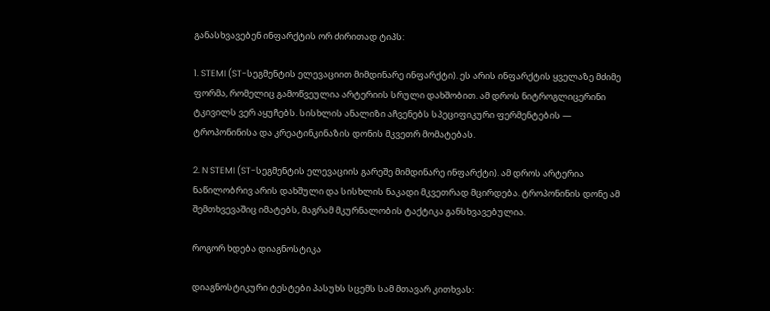განასხვავებენ ინფარქტის ორ ძირითად ტიპს:

1. STEMI (ST-სეგმენტის ელევაციით მიმდინარე ინფარქტი). ეს არის ინფარქტის ყველაზე მძიმე ფორმა, რომელიც გამოწვეულია არტერიის სრული დახშობით. ამ დროს ნიტროგლიცერინი ტკივილს ვერ აყუჩებს. სისხლის ანალიზი აჩვენებს სპეციფიკური ფერმენტების ― ტროპონინისა და კრეატინკინაზის დონის მკვეთრ მომატებას.

2. N STEMI (ST-სეგმენტის ელევაციის გარეშე მიმდინარე ინფარქტი). ამ დროს არტერია ნაწილობრივ არის დახშული და სისხლის ნაკადი მკვეთრად მცირდება. ტროპონინის დონე ამ შემთხვევაშიც იმატებს, მაგრამ მკურნალობის ტაქტიკა განსხვავებულია.

როგორ ხდება დიაგნოსტიკა

დიაგნოსტიკური ტესტები პასუხს სცემს სამ მთავარ კითხვას: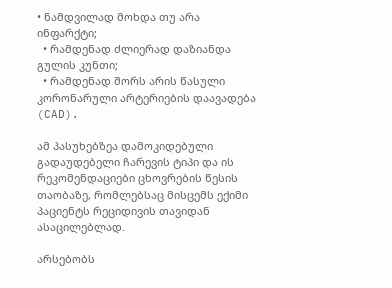• ნამდვილად მოხდა თუ არა ინფარქტი;
  • რამდენად ძლიერად დაზიანდა გულის კუნთი;
  • რამდენად შორს არის წასული კორონარული არტერიების დაავადება (CAD).

ამ პასუხებზეა დამოკიდებული გადაუდებელი ჩარევის ტიპი და ის რეკომენდაციები ცხოვრების წესის თაობაზე, რომლებსაც მისცემს ექიმი პაციენტს რეციდივის თავიდან ასაცილებლად.

არსებობს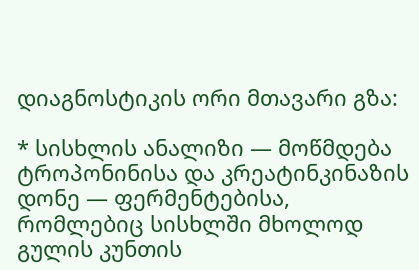დიაგნოსტიკის ორი მთავარი გზა:

* სისხლის ანალიზი ― მოწმდება ტროპონინისა და კრეატინკინაზის დონე ― ფერმენტებისა, რომლებიც სისხლში მხოლოდ გულის კუნთის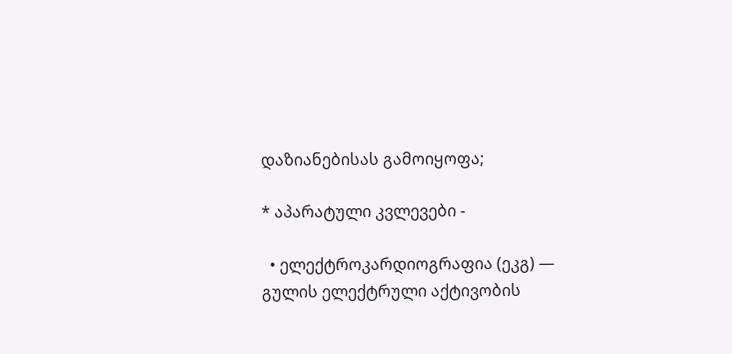დაზიანებისას გამოიყოფა;

* აპარატული კვლევები -

  • ელექტროკარდიოგრაფია (ეკგ) ― გულის ელექტრული აქტივობის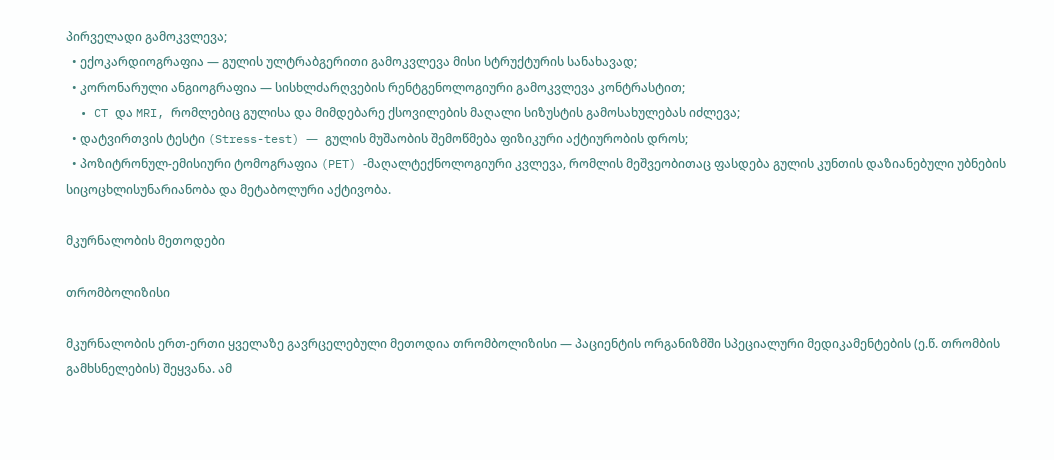პირველადი გამოკვლევა;
  • ექოკარდიოგრაფია ― გულის ულტრაბგერითი გამოკვლევა მისი სტრუქტურის სანახავად;
  • კორონარული ანგიოგრაფია ― სისხლძარღვების რენტგენოლოგიური გამოკვლევა კონტრასტით;
  • CT და MRI, რომლებიც გულისა და მიმდებარე ქსოვილების მაღალი სიზუსტის გამოსახულებას იძლევა;
  • დატვირთვის ტესტი (Stress-test) ― გულის მუშაობის შემოწმება ფიზიკური აქტიურობის დროს;
  • პოზიტრონულ-ემისიური ტომოგრაფია (PET) -მაღალტექნოლოგიური კვლევა, რომლის მეშვეობითაც ფასდება გულის კუნთის დაზიანებული უბნების სიცოცხლისუნარიანობა და მეტაბოლური აქტივობა.

მკურნალობის მეთოდები

თრომბოლიზისი

მკურნალობის ერთ-ერთი ყველაზე გავრცელებული მეთოდია თრომბოლიზისი ― პაციენტის ორგანიზმში სპეციალური მედიკამენტების (ე.წ. თრომბის გამხსნელების) შეყვანა. ამ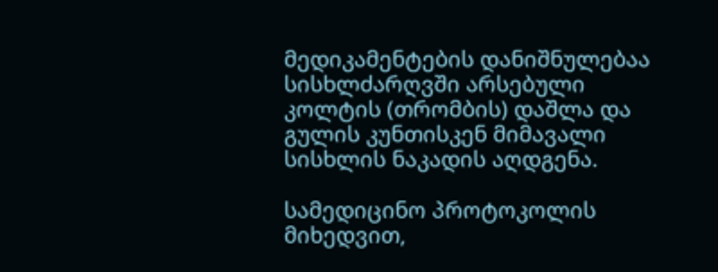მედიკამენტების დანიშნულებაა სისხლძარღვში არსებული კოლტის (თრომბის) დაშლა და გულის კუნთისკენ მიმავალი სისხლის ნაკადის აღდგენა.

სამედიცინო პროტოკოლის მიხედვით,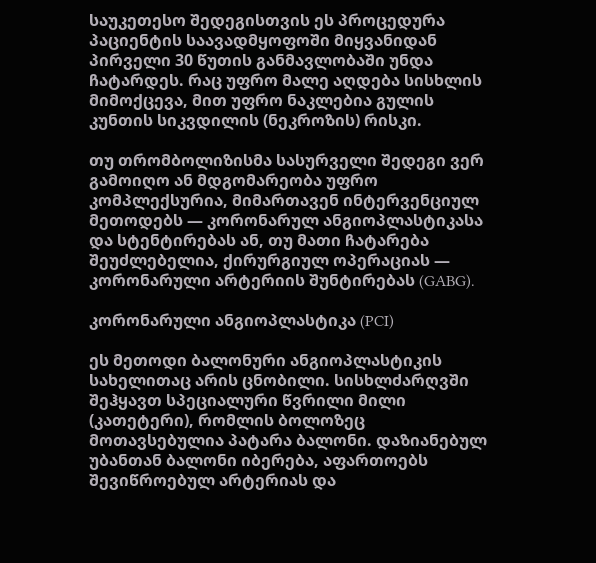საუკეთესო შედეგისთვის ეს პროცედურა პაციენტის საავადმყოფოში მიყვანიდან პირველი 30 წუთის განმავლობაში უნდა ჩატარდეს. რაც უფრო მალე აღდება სისხლის მიმოქცევა, მით უფრო ნაკლებია გულის კუნთის სიკვდილის (ნეკროზის) რისკი.

თუ თრომბოლიზისმა სასურველი შედეგი ვერ გამოიღო ან მდგომარეობა უფრო კომპლექსურია, მიმართავენ ინტერვენციულ მეთოდებს ― კორონარულ ანგიოპლასტიკასა და სტენტირებას ან, თუ მათი ჩატარება შეუძლებელია, ქირურგიულ ოპერაციას ― კორონარული არტერიის შუნტირებას (GABG).

კორონარული ანგიოპლასტიკა (PCI)

ეს მეთოდი ბალონური ანგიოპლასტიკის სახელითაც არის ცნობილი. სისხლძარღვში შეჰყავთ სპეციალური წვრილი მილი (კათეტერი), რომლის ბოლოზეც მოთავსებულია პატარა ბალონი. დაზიანებულ უბანთან ბალონი იბერება, აფართოებს შევიწროებულ არტერიას და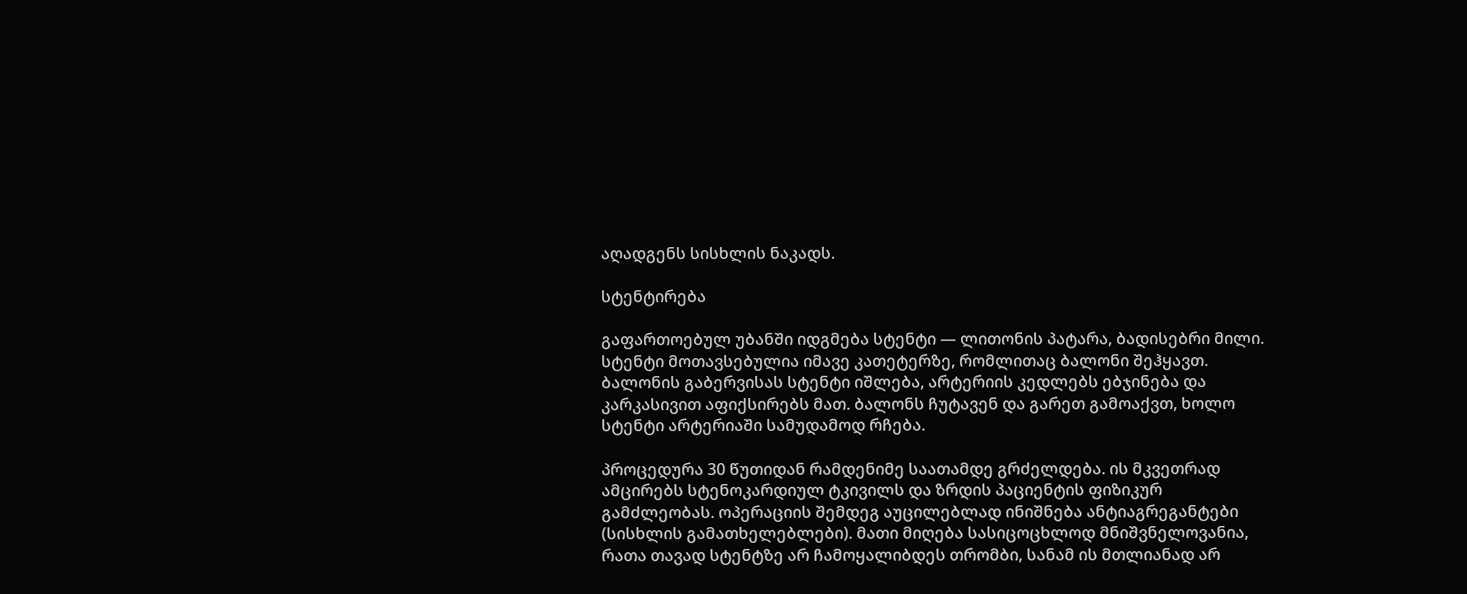აღადგენს სისხლის ნაკადს.

სტენტირება

გაფართოებულ უბანში იდგმება სტენტი ― ლითონის პატარა, ბადისებრი მილი. სტენტი მოთავსებულია იმავე კათეტერზე, რომლითაც ბალონი შეჰყავთ. ბალონის გაბერვისას სტენტი იშლება, არტერიის კედლებს ებჯინება და კარკასივით აფიქსირებს მათ. ბალონს ჩუტავენ და გარეთ გამოაქვთ, ხოლო სტენტი არტერიაში სამუდამოდ რჩება.

პროცედურა 30 წუთიდან რამდენიმე საათამდე გრძელდება. ის მკვეთრად ამცირებს სტენოკარდიულ ტკივილს და ზრდის პაციენტის ფიზიკურ გამძლეობას. ოპერაციის შემდეგ აუცილებლად ინიშნება ანტიაგრეგანტები (სისხლის გამათხელებლები). მათი მიღება სასიცოცხლოდ მნიშვნელოვანია, რათა თავად სტენტზე არ ჩამოყალიბდეს თრომბი, სანამ ის მთლიანად არ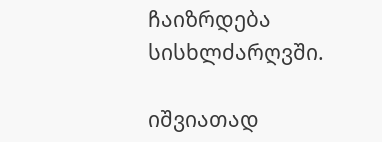ჩაიზრდება სისხლძარღვში.

იშვიათად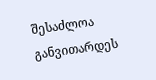შესაძლოა განვითარდეს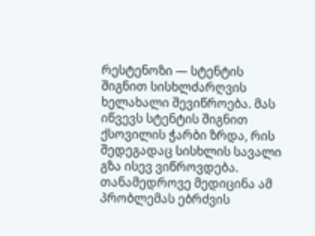რესტენოზი ― სტენტის შიგნით სისხლძარღვის ხელახალი შევიწროება. მას იწვევს სტენტის შიგნით ქსოვილის ჭარბი ზრდა, რის შედეგადაც სისხლის სავალი გზა ისევ ვიწროვდება. თანამედროვე მედიცინა ამ პრობლემას ებრძვის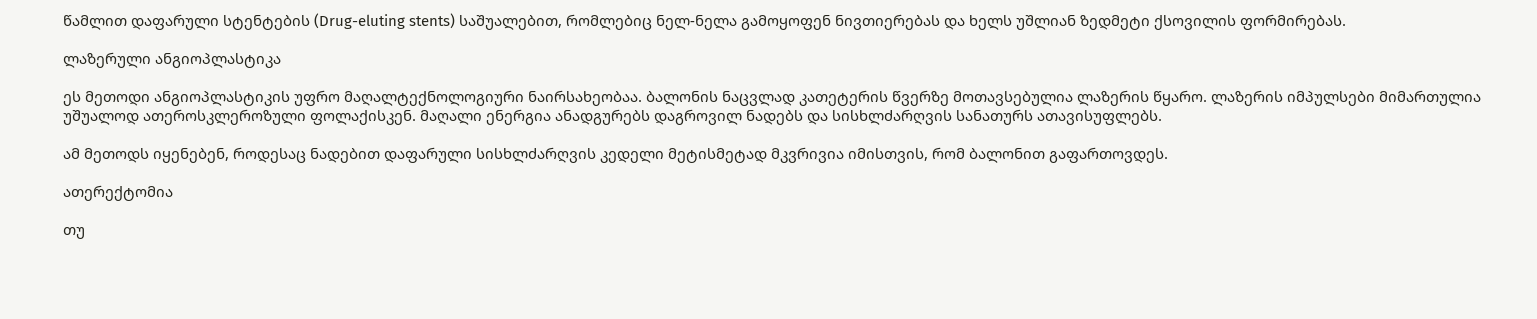წამლით დაფარული სტენტების (Drug-eluting stents) საშუალებით, რომლებიც ნელ-ნელა გამოყოფენ ნივთიერებას და ხელს უშლიან ზედმეტი ქსოვილის ფორმირებას.

ლაზერული ანგიოპლასტიკა

ეს მეთოდი ანგიოპლასტიკის უფრო მაღალტექნოლოგიური ნაირსახეობაა. ბალონის ნაცვლად კათეტერის წვერზე მოთავსებულია ლაზერის წყარო. ლაზერის იმპულსები მიმართულია უშუალოდ ათეროსკლეროზული ფოლაქისკენ. მაღალი ენერგია ანადგურებს დაგროვილ ნადებს და სისხლძარღვის სანათურს ათავისუფლებს.

ამ მეთოდს იყენებენ, როდესაც ნადებით დაფარული სისხლძარღვის კედელი მეტისმეტად მკვრივია იმისთვის, რომ ბალონით გაფართოვდეს.

ათერექტომია

თუ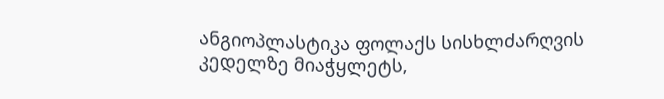ანგიოპლასტიკა ფოლაქს სისხლძარღვის კედელზე მიაჭყლეტს,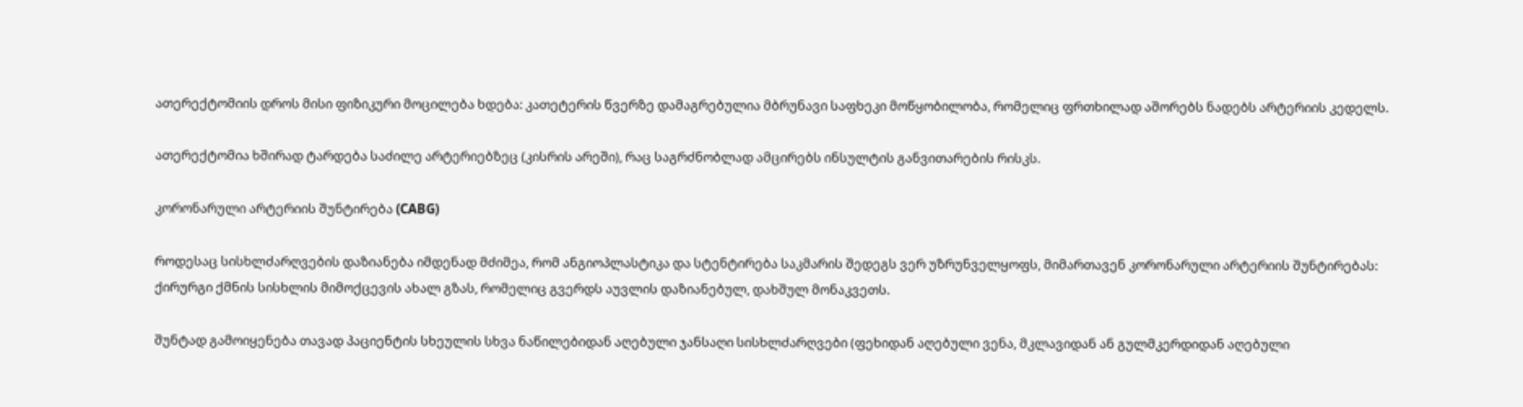ათერექტომიის დროს მისი ფიზიკური მოცილება ხდება: კათეტერის წვერზე დამაგრებულია მბრუნავი საფხეკი მოწყობილობა, რომელიც ფრთხილად აშორებს ნადებს არტერიის კედელს.

ათერექტომია ხშირად ტარდება საძილე არტერიებზეც (კისრის არეში), რაც საგრძნობლად ამცირებს ინსულტის განვითარების რისკს.

კორონარული არტერიის შუნტირება (CABG)

როდესაც სისხლძარღვების დაზიანება იმდენად მძიმეა, რომ ანგიოპლასტიკა და სტენტირება საკმარის შედეგს ვერ უზრუნველყოფს, მიმართავენ კორონარული არტერიის შუნტირებას: ქირურგი ქმნის სისხლის მიმოქცევის ახალ გზას, რომელიც გვერდს აუვლის დაზიანებულ, დახშულ მონაკვეთს.

შუნტად გამოიყენება თავად პაციენტის სხეულის სხვა ნაწილებიდან აღებული ჯანსაღი სისხლძარღვები (ფეხიდან აღებული ვენა, მკლავიდან ან გულმკერდიდან აღებული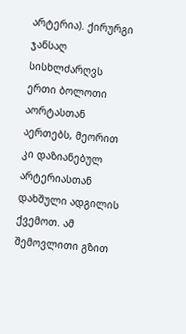არტერია). ქირურგი ჯანსაღ სისხლძარღვს ერთი ბოლოთი აორტასთან აერთებს, მეორით კი დაზიანებულ არტერიასთან დახშული ადგილის ქვემოთ. ამ შემოვლითი გზით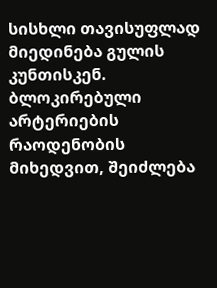სისხლი თავისუფლად მიედინება გულის კუნთისკენ. ბლოკირებული არტერიების რაოდენობის მიხედვით, შეიძლება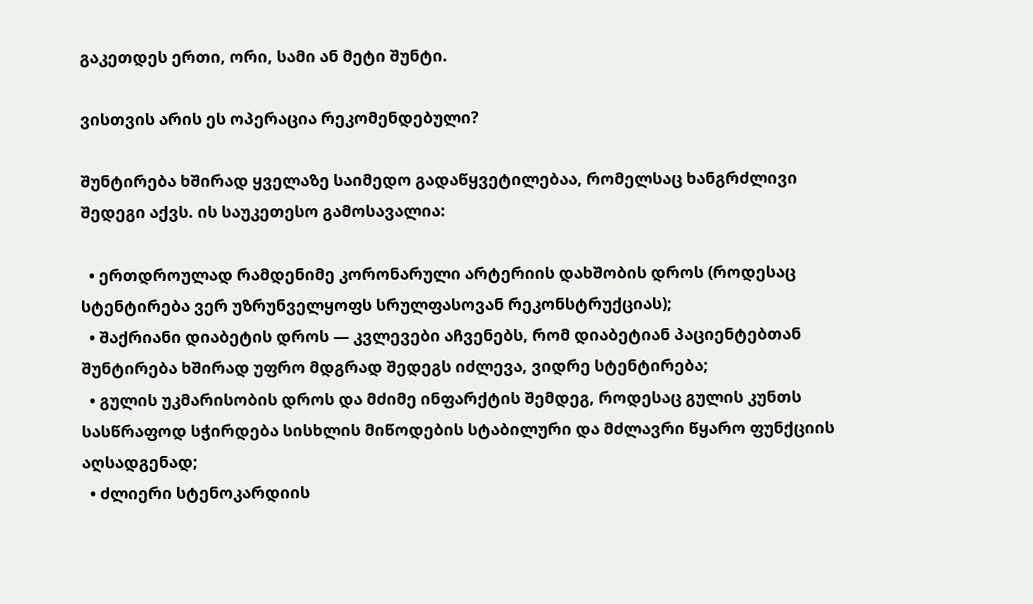გაკეთდეს ერთი, ორი, სამი ან მეტი შუნტი.

ვისთვის არის ეს ოპერაცია რეკომენდებული?

შუნტირება ხშირად ყველაზე საიმედო გადაწყვეტილებაა, რომელსაც ხანგრძლივი შედეგი აქვს. ის საუკეთესო გამოსავალია:

  • ერთდროულად რამდენიმე კორონარული არტერიის დახშობის დროს (როდესაც სტენტირება ვერ უზრუნველყოფს სრულფასოვან რეკონსტრუქციას);
  • შაქრიანი დიაბეტის დროს ― კვლევები აჩვენებს, რომ დიაბეტიან პაციენტებთან შუნტირება ხშირად უფრო მდგრად შედეგს იძლევა, ვიდრე სტენტირება;
  • გულის უკმარისობის დროს და მძიმე ინფარქტის შემდეგ, როდესაც გულის კუნთს სასწრაფოდ სჭირდება სისხლის მიწოდების სტაბილური და მძლავრი წყარო ფუნქციის აღსადგენად;
  • ძლიერი სტენოკარდიის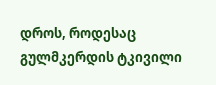დროს, როდესაც გულმკერდის ტკივილი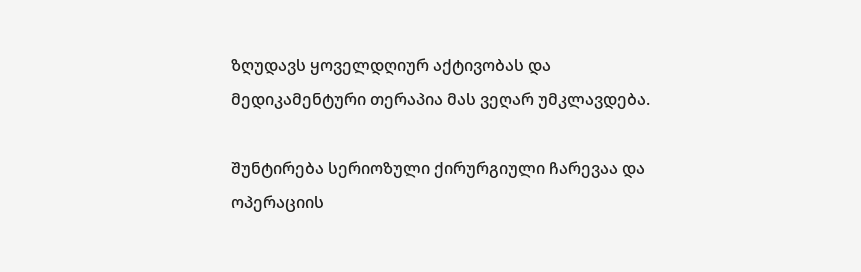ზღუდავს ყოველდღიურ აქტივობას და მედიკამენტური თერაპია მას ვეღარ უმკლავდება.

შუნტირება სერიოზული ქირურგიული ჩარევაა და ოპერაციის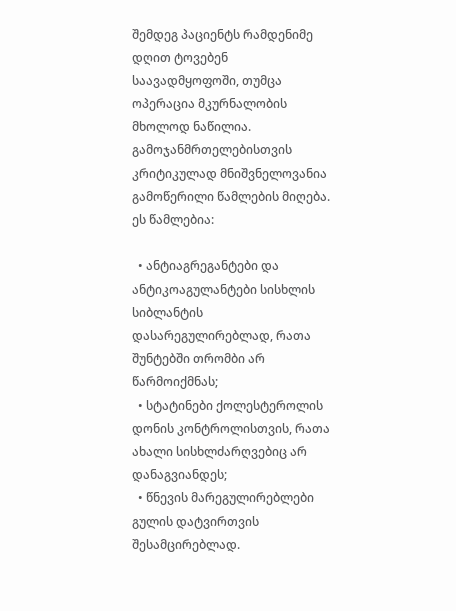შემდეგ პაციენტს რამდენიმე დღით ტოვებენ საავადმყოფოში, თუმცა ოპერაცია მკურნალობის მხოლოდ ნაწილია. გამოჯანმრთელებისთვის კრიტიკულად მნიშვნელოვანია გამოწერილი წამლების მიღება. ეს წამლებია:

  • ანტიაგრეგანტები და ანტიკოაგულანტები სისხლის სიბლანტის დასარეგულირებლად, რათა შუნტებში თრომბი არ წარმოიქმნას;
  • სტატინები ქოლესტეროლის დონის კონტროლისთვის, რათა ახალი სისხლძარღვებიც არ დანაგვიანდეს;
  • წნევის მარეგულირებლები გულის დატვირთვის შესამცირებლად.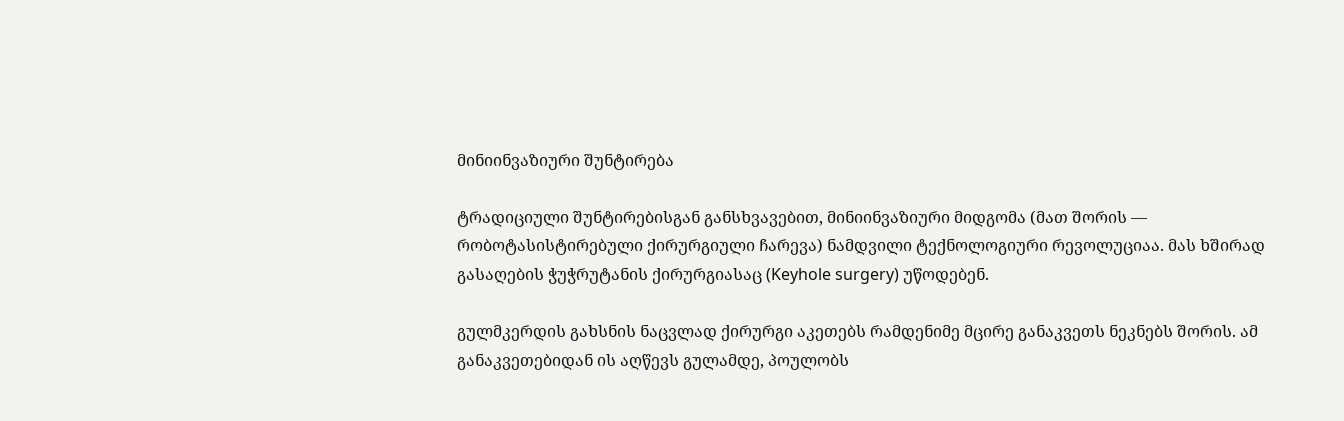მინიინვაზიური შუნტირება

ტრადიციული შუნტირებისგან განსხვავებით, მინიინვაზიური მიდგომა (მათ შორის ― რობოტასისტირებული ქირურგიული ჩარევა) ნამდვილი ტექნოლოგიური რევოლუციაა. მას ხშირად გასაღების ჭუჭრუტანის ქირურგიასაც (Keyhole surgery) უწოდებენ.

გულმკერდის გახსნის ნაცვლად ქირურგი აკეთებს რამდენიმე მცირე განაკვეთს ნეკნებს შორის. ამ განაკვეთებიდან ის აღწევს გულამდე, პოულობს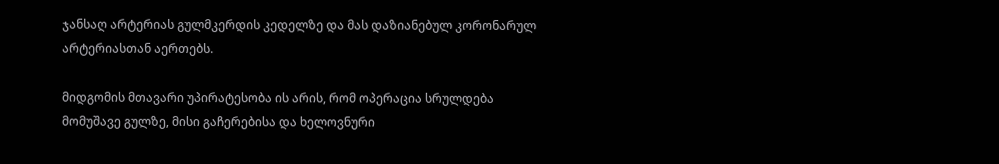ჯანსაღ არტერიას გულმკერდის კედელზე და მას დაზიანებულ კორონარულ არტერიასთან აერთებს.

მიდგომის მთავარი უპირატესობა ის არის, რომ ოპერაცია სრულდება მომუშავე გულზე, მისი გაჩერებისა და ხელოვნური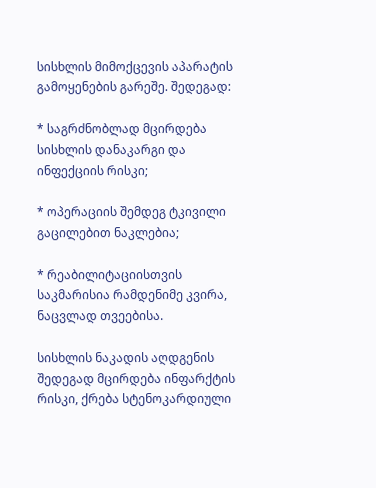სისხლის მიმოქცევის აპარატის გამოყენების გარეშე. შედეგად:

* საგრძნობლად მცირდება სისხლის დანაკარგი და ინფექციის რისკი;

* ოპერაციის შემდეგ ტკივილი გაცილებით ნაკლებია;

* რეაბილიტაციისთვის საკმარისია რამდენიმე კვირა, ნაცვლად თვეებისა.

სისხლის ნაკადის აღდგენის შედეგად მცირდება ინფარქტის რისკი, ქრება სტენოკარდიული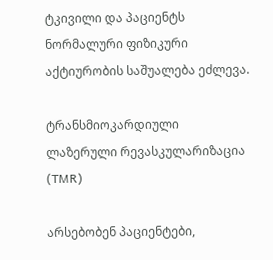ტკივილი და პაციენტს ნორმალური ფიზიკური აქტიურობის საშუალება ეძლევა.

ტრანსმიოკარდიული ლაზერული რევასკულარიზაცია (TMR)

არსებობენ პაციენტები,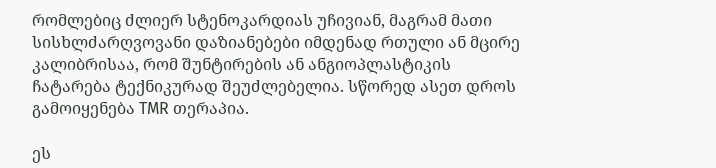რომლებიც ძლიერ სტენოკარდიას უჩივიან, მაგრამ მათი სისხლძარღვოვანი დაზიანებები იმდენად რთული ან მცირე კალიბრისაა, რომ შუნტირების ან ანგიოპლასტიკის ჩატარება ტექნიკურად შეუძლებელია. სწორედ ასეთ დროს გამოიყენება TMR თერაპია.

ეს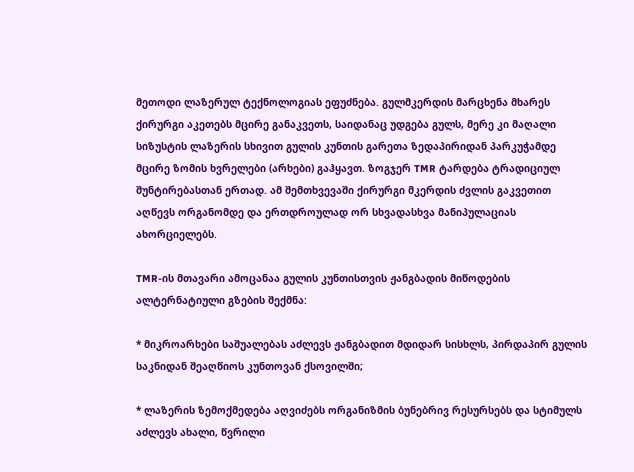მეთოდი ლაზერულ ტექნოლოგიას ეფუძნება. გულმკერდის მარცხენა მხარეს ქირურგი აკეთებს მცირე განაკვეთს, საიდანაც უდგება გულს, მერე კი მაღალი სიზუსტის ლაზერის სხივით გულის კუნთის გარეთა ზედაპირიდან პარკუჭამდე მცირე ზომის ხვრელები (არხები) გაჰყავთ. ზოგჯერ TMR ტარდება ტრადიციულ შუნტირებასთან ერთად. ამ შემთხვევაში ქირურგი მკერდის ძვლის გაკვეთით აღწევს ორგანომდე და ერთდროულად ორ სხვადასხვა მანიპულაციას ახორციელებს.

TMR-ის მთავარი ამოცანაა გულის კუნთისთვის ჟანგბადის მიწოდების ალტერნატიული გზების შექმნა:

* მიკროარხები საშუალებას აძლევს ჟანგბადით მდიდარ სისხლს, პირდაპირ გულის საკნიდან შეაღწიოს კუნთოვან ქსოვილში;

* ლაზერის ზემოქმედება აღვიძებს ორგანიზმის ბუნებრივ რესურსებს და სტიმულს აძლევს ახალი, წვრილი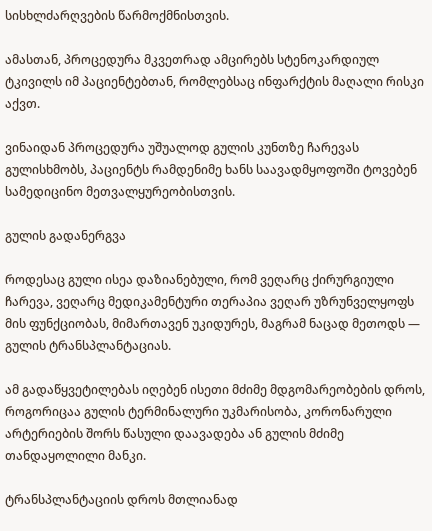სისხლძარღვების წარმოქმნისთვის.

ამასთან, პროცედურა მკვეთრად ამცირებს სტენოკარდიულ ტკივილს იმ პაციენტებთან, რომლებსაც ინფარქტის მაღალი რისკი აქვთ.

ვინაიდან პროცედურა უშუალოდ გულის კუნთზე ჩარევას გულისხმობს, პაციენტს რამდენიმე ხანს საავადმყოფოში ტოვებენ სამედიცინო მეთვალყურეობისთვის.

გულის გადანერგვა

როდესაც გული ისეა დაზიანებული, რომ ვეღარც ქირურგიული ჩარევა, ვეღარც მედიკამენტური თერაპია ვეღარ უზრუნველყოფს მის ფუნქციობას, მიმართავენ უკიდურეს, მაგრამ ნაცად მეთოდს ― გულის ტრანსპლანტაციას.

ამ გადაწყვეტილებას იღებენ ისეთი მძიმე მდგომარეობების დროს, როგორიცაა გულის ტერმინალური უკმარისობა, კორონარული არტერიების შორს წასული დაავადება ან გულის მძიმე თანდაყოლილი მანკი.

ტრანსპლანტაციის დროს მთლიანად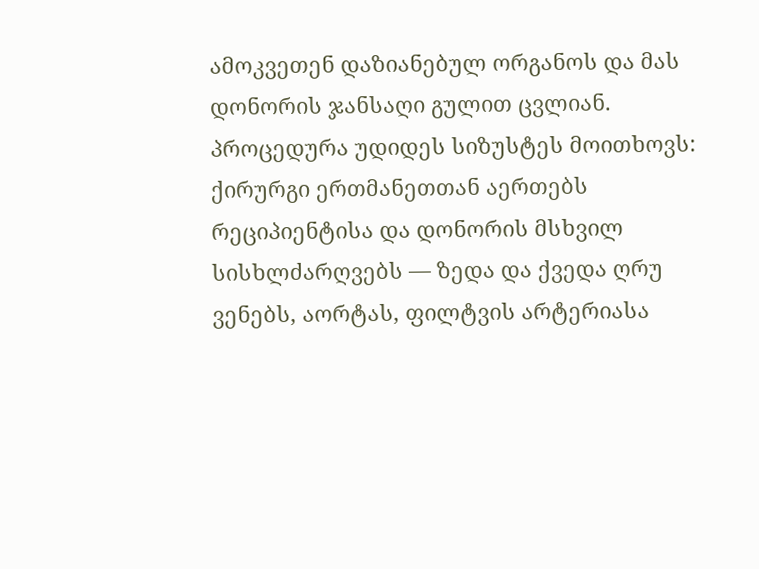ამოკვეთენ დაზიანებულ ორგანოს და მას დონორის ჯანსაღი გულით ცვლიან. პროცედურა უდიდეს სიზუსტეს მოითხოვს: ქირურგი ერთმანეთთან აერთებს რეციპიენტისა და დონორის მსხვილ სისხლძარღვებს ― ზედა და ქვედა ღრუ ვენებს, აორტას, ფილტვის არტერიასა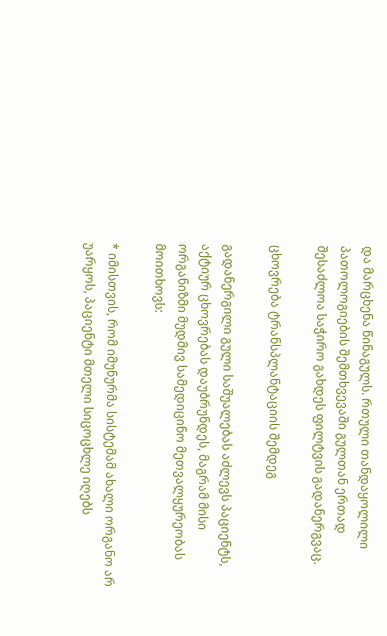და მარცხენა წინაგულს. რთული თანდაყოლილი პათოლოგიების შემთხვევაში გულთან ერთად შესაძლოა საჭირო გახდეს ფილტვის გადანერგვაც.

ცხოვრება ტრანსპლანტაციის შემდეგ

გადანერგილი გული საშუალებას აძლევს პაციენტს, აქტიურ ცხოვრებას დაუბრუნდეს, მაგრამ მისი ორგანიზმი მუდმივ სამედიცინო მეთვალყურეობას მოითხოვს:

* იმისთვის, რომ იმუნურმა სისტემამ ახალი ორგანო არ უარყოს, პაციენტი მთელი სიცოცხლე იღებს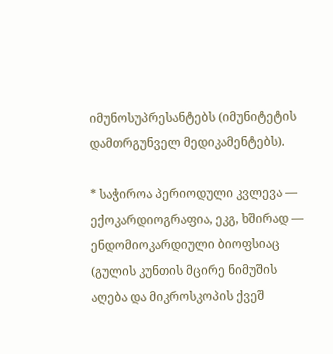იმუნოსუპრესანტებს (იმუნიტეტის დამთრგუნველ მედიკამენტებს).

* საჭიროა პერიოდული კვლევა ― ექოკარდიოგრაფია, ეკგ, ხშირად ― ენდომიოკარდიული ბიოფსიაც (გულის კუნთის მცირე ნიმუშის აღება და მიკროსკოპის ქვეშ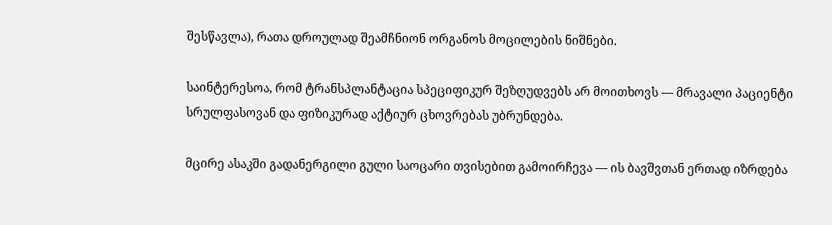შესწავლა), რათა დროულად შეამჩნიონ ორგანოს მოცილების ნიშნები.

საინტერესოა, რომ ტრანსპლანტაცია სპეციფიკურ შეზღუდვებს არ მოითხოვს ― მრავალი პაციენტი სრულფასოვან და ფიზიკურად აქტიურ ცხოვრებას უბრუნდება.

მცირე ასაკში გადანერგილი გული საოცარი თვისებით გამოირჩევა ― ის ბავშვთან ერთად იზრდება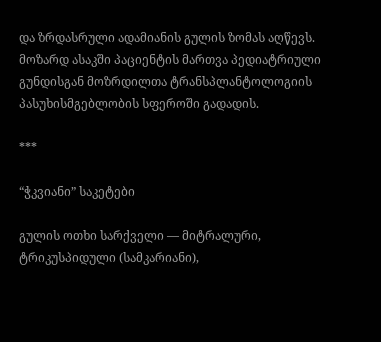და ზრდასრული ადამიანის გულის ზომას აღწევს. მოზარდ ასაკში პაციენტის მართვა პედიატრიული გუნდისგან მოზრდილთა ტრანსპლანტოლოგიის პასუხისმგებლობის სფეროში გადადის.

***

“ჭკვიანი” საკეტები

გულის ოთხი სარქველი ― მიტრალური, ტრიკუსპიდული (სამკარიანი),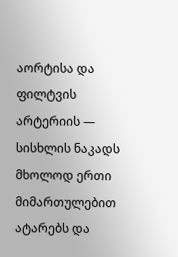აორტისა და ფილტვის არტერიის ― სისხლის ნაკადს მხოლოდ ერთი მიმართულებით ატარებს და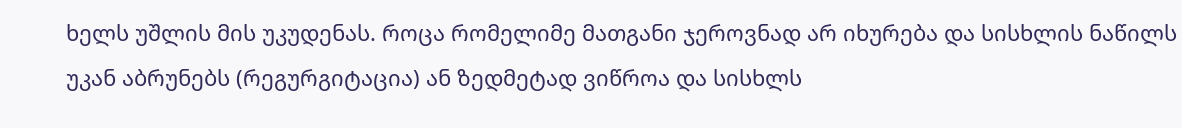ხელს უშლის მის უკუდენას. როცა რომელიმე მათგანი ჯეროვნად არ იხურება და სისხლის ნაწილს უკან აბრუნებს (რეგურგიტაცია) ან ზედმეტად ვიწროა და სისხლს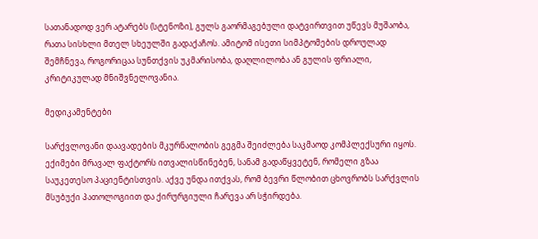სათანადოდ ვერ ატარებს (სტენოზი), გულს გაორმაგებული დატვირთვით უწევს მუშაობა, რათა სისხლი მთელ სხეულში გადაქაჩოს. ამიტომ ისეთი სიმპტომების დროულად შემჩნევა, როგორიცაა სუნთქვის უკმარისობა, დაღლილობა ან გულის ფრიალი, კრიტიკულად მნიშვნელოვანია.

მედიკამენტები

სარქვლოვანი დაავადების მკურნალობის გეგმა შეიძლება საკმაოდ კომპლექსური იყოს. ექიმები მრავალ ფაქტორს ითვალისწინებენ, სანამ გადაწყვეტენ, რომელი გზაა საუკეთესო პაციენტისთვის. აქვე უნდა ითქვას, რომ ბევრი წლობით ცხოვრობს სარქვლის მსუბუქი პათოლოგიით და ქირურგიული ჩარევა არ სჭირდება.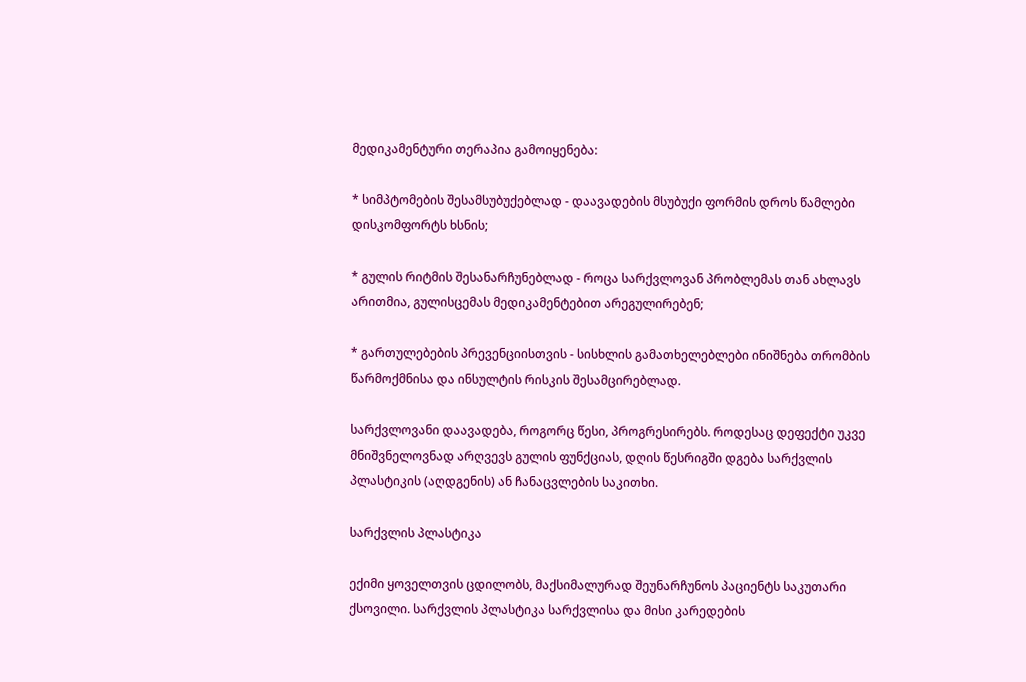მედიკამენტური თერაპია გამოიყენება:

* სიმპტომების შესამსუბუქებლად - დაავადების მსუბუქი ფორმის დროს წამლები დისკომფორტს ხსნის;

* გულის რიტმის შესანარჩუნებლად - როცა სარქვლოვან პრობლემას თან ახლავს არითმია, გულისცემას მედიკამენტებით არეგულირებენ;

* გართულებების პრევენციისთვის - სისხლის გამათხელებლები ინიშნება თრომბის წარმოქმნისა და ინსულტის რისკის შესამცირებლად.

სარქვლოვანი დაავადება, როგორც წესი, პროგრესირებს. როდესაც დეფექტი უკვე მნიშვნელოვნად არღვევს გულის ფუნქციას, დღის წესრიგში დგება სარქვლის პლასტიკის (აღდგენის) ან ჩანაცვლების საკითხი.

სარქვლის პლასტიკა

ექიმი ყოველთვის ცდილობს, მაქსიმალურად შეუნარჩუნოს პაციენტს საკუთარი ქსოვილი. სარქვლის პლასტიკა სარქვლისა და მისი კარედების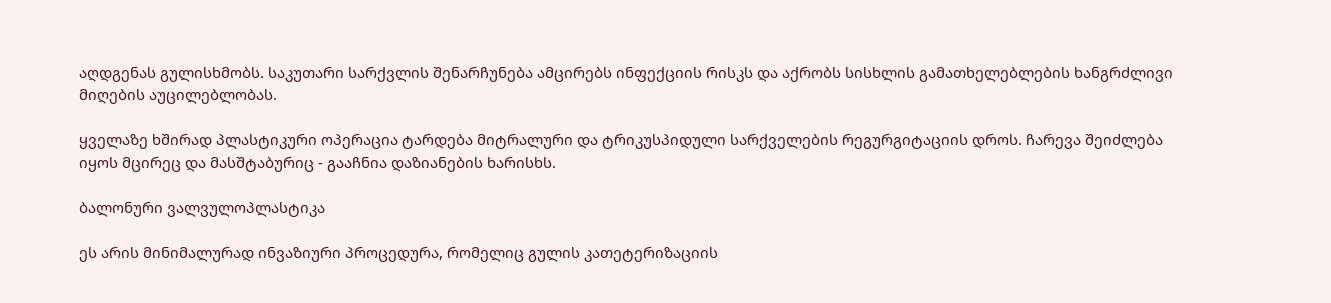აღდგენას გულისხმობს. საკუთარი სარქვლის შენარჩუნება ამცირებს ინფექციის რისკს და აქრობს სისხლის გამათხელებლების ხანგრძლივი მიღების აუცილებლობას.

ყველაზე ხშირად პლასტიკური ოპერაცია ტარდება მიტრალური და ტრიკუსპიდული სარქველების რეგურგიტაციის დროს. ჩარევა შეიძლება იყოს მცირეც და მასშტაბურიც - გააჩნია დაზიანების ხარისხს.

ბალონური ვალვულოპლასტიკა

ეს არის მინიმალურად ინვაზიური პროცედურა, რომელიც გულის კათეტერიზაციის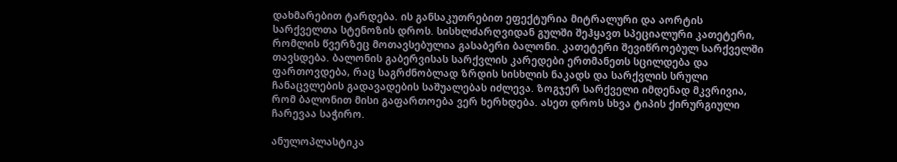დახმარებით ტარდება. ის განსაკუთრებით ეფექტურია მიტრალური და აორტის სარქველთა სტენოზის დროს. სისხლძარღვიდან გულში შეჰყავთ სპეციალური კათეტერი, რომლის წვერზეც მოთავსებულია გასაბერი ბალონი. კათეტერი შევიწროებულ სარქველში თავსდება. ბალონის გაბერვისას სარქვლის კარედები ერთმანეთს სცილდება და ფართოვდება, რაც საგრძნობლად ზრდის სისხლის ნაკადს და სარქვლის სრული ჩანაცვლების გადავადების საშუალებას იძლევა. ზოგჯერ სარქველი იმდენად მკვრივია, რომ ბალონით მისი გაფართოება ვერ ხერხდება. ასეთ დროს სხვა ტიპის ქირურგიული ჩარევაა საჭირო.

ანულოპლასტიკა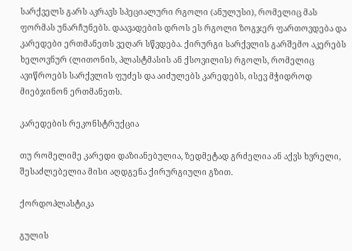სარქველს გარს აკრავს სპეციალური რგოლი (ანულუსი), რომელიც მას ფორმას უნარჩუნებს. დაავადების დროს ეს რგოლი ზოგჯერ ფართოვდება და კარედები ერთმანეთს ვეღარ სწვდება. ქირურგი სარქვლის გარშემო აკერებს ხელოვნურ (ლითონის, პლასტმასის ან ქსოვილის) რგოლს, რომელიც ავიწროებს სარქვლის ფუძეს და აიძულებს კარედებს, ისევ მჭიდროდ მიებჯინონ ერთმანეთს.

კარედების რეკონსტრუქცია

თუ რომელიმე კარედი დაზიანებულია, ზედმეტად გრძელია ან აქვს ხვრელი, შესაძლებელია მისი აღდგენა ქირურგიული გზით.

ქორდოპლასტიკა

გულის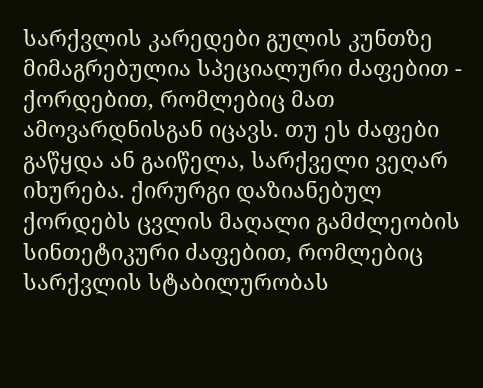სარქვლის კარედები გულის კუნთზე მიმაგრებულია სპეციალური ძაფებით - ქორდებით, რომლებიც მათ ამოვარდნისგან იცავს. თუ ეს ძაფები გაწყდა ან გაიწელა, სარქველი ვეღარ იხურება. ქირურგი დაზიანებულ ქორდებს ცვლის მაღალი გამძლეობის სინთეტიკური ძაფებით, რომლებიც სარქვლის სტაბილურობას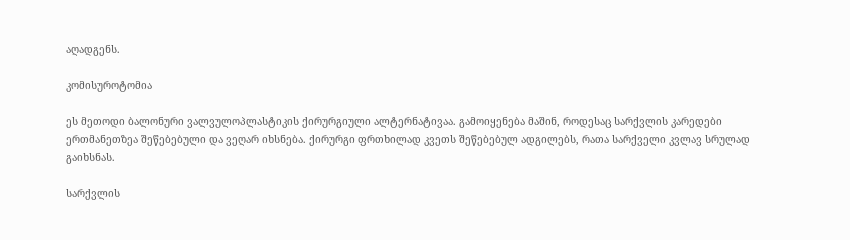აღადგენს.

კომისუროტომია

ეს მეთოდი ბალონური ვალვულოპლასტიკის ქირურგიული ალტერნატივაა. გამოიყენება მაშინ, როდესაც სარქვლის კარედები ერთმანეთზეა შეწებებული და ვეღარ იხსნება. ქირურგი ფრთხილად კვეთს შეწებებულ ადგილებს, რათა სარქველი კვლავ სრულად გაიხსნას.

სარქვლის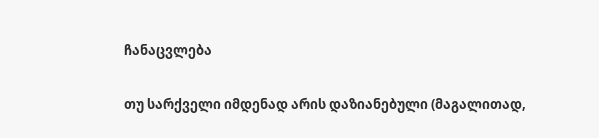ჩანაცვლება

თუ სარქველი იმდენად არის დაზიანებული (მაგალითად,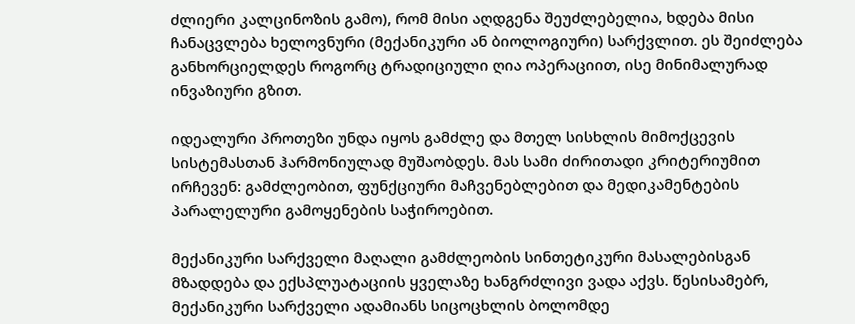ძლიერი კალცინოზის გამო), რომ მისი აღდგენა შეუძლებელია, ხდება მისი ჩანაცვლება ხელოვნური (მექანიკური ან ბიოლოგიური) სარქვლით. ეს შეიძლება განხორციელდეს როგორც ტრადიციული ღია ოპერაციით, ისე მინიმალურად ინვაზიური გზით.

იდეალური პროთეზი უნდა იყოს გამძლე და მთელ სისხლის მიმოქცევის სისტემასთან ჰარმონიულად მუშაობდეს. მას სამი ძირითადი კრიტერიუმით ირჩევენ: გამძლეობით, ფუნქციური მაჩვენებლებით და მედიკამენტების პარალელური გამოყენების საჭიროებით.

მექანიკური სარქველი მაღალი გამძლეობის სინთეტიკური მასალებისგან მზადდება და ექსპლუატაციის ყველაზე ხანგრძლივი ვადა აქვს. წესისამებრ, მექანიკური სარქველი ადამიანს სიცოცხლის ბოლომდე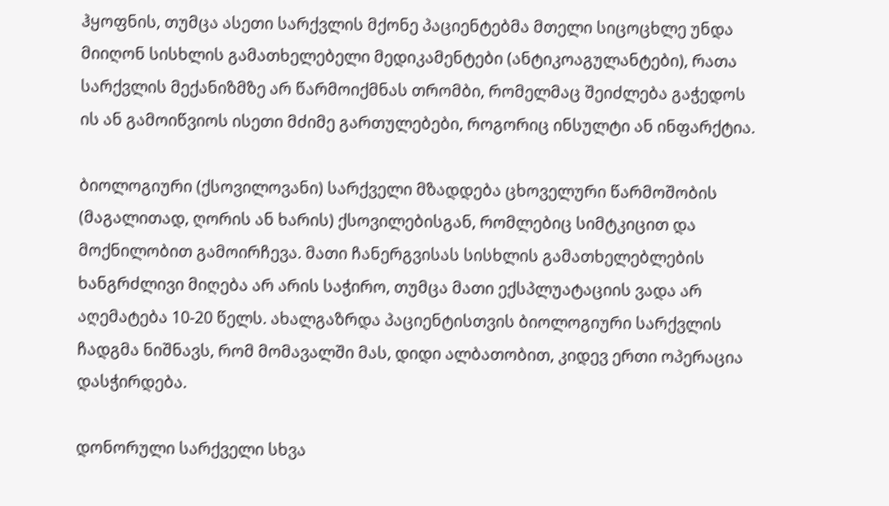ჰყოფნის, თუმცა ასეთი სარქვლის მქონე პაციენტებმა მთელი სიცოცხლე უნდა მიიღონ სისხლის გამათხელებელი მედიკამენტები (ანტიკოაგულანტები), რათა სარქვლის მექანიზმზე არ წარმოიქმნას თრომბი, რომელმაც შეიძლება გაჭედოს ის ან გამოიწვიოს ისეთი მძიმე გართულებები, როგორიც ინსულტი ან ინფარქტია.

ბიოლოგიური (ქსოვილოვანი) სარქველი მზადდება ცხოველური წარმოშობის (მაგალითად, ღორის ან ხარის) ქსოვილებისგან, რომლებიც სიმტკიცით და მოქნილობით გამოირჩევა. მათი ჩანერგვისას სისხლის გამათხელებლების ხანგრძლივი მიღება არ არის საჭირო, თუმცა მათი ექსპლუატაციის ვადა არ აღემატება 10-20 წელს. ახალგაზრდა პაციენტისთვის ბიოლოგიური სარქვლის ჩადგმა ნიშნავს, რომ მომავალში მას, დიდი ალბათობით, კიდევ ერთი ოპერაცია დასჭირდება.

დონორული სარქველი სხვა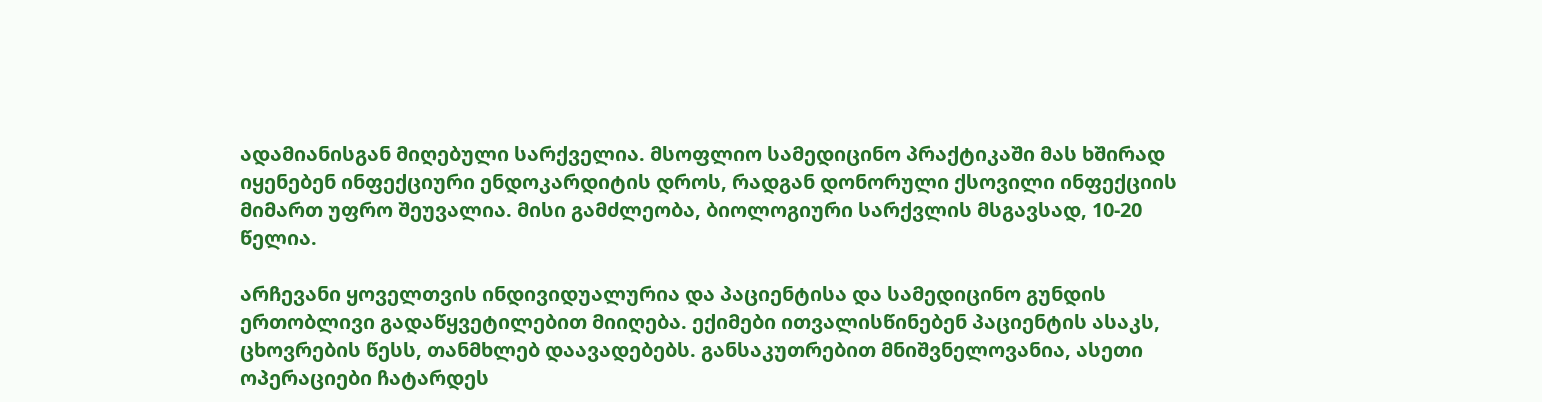ადამიანისგან მიღებული სარქველია. მსოფლიო სამედიცინო პრაქტიკაში მას ხშირად იყენებენ ინფექციური ენდოკარდიტის დროს, რადგან დონორული ქსოვილი ინფექციის მიმართ უფრო შეუვალია. მისი გამძლეობა, ბიოლოგიური სარქვლის მსგავსად, 10-20 წელია.

არჩევანი ყოველთვის ინდივიდუალურია და პაციენტისა და სამედიცინო გუნდის ერთობლივი გადაწყვეტილებით მიიღება. ექიმები ითვალისწინებენ პაციენტის ასაკს, ცხოვრების წესს, თანმხლებ დაავადებებს. განსაკუთრებით მნიშვნელოვანია, ასეთი ოპერაციები ჩატარდეს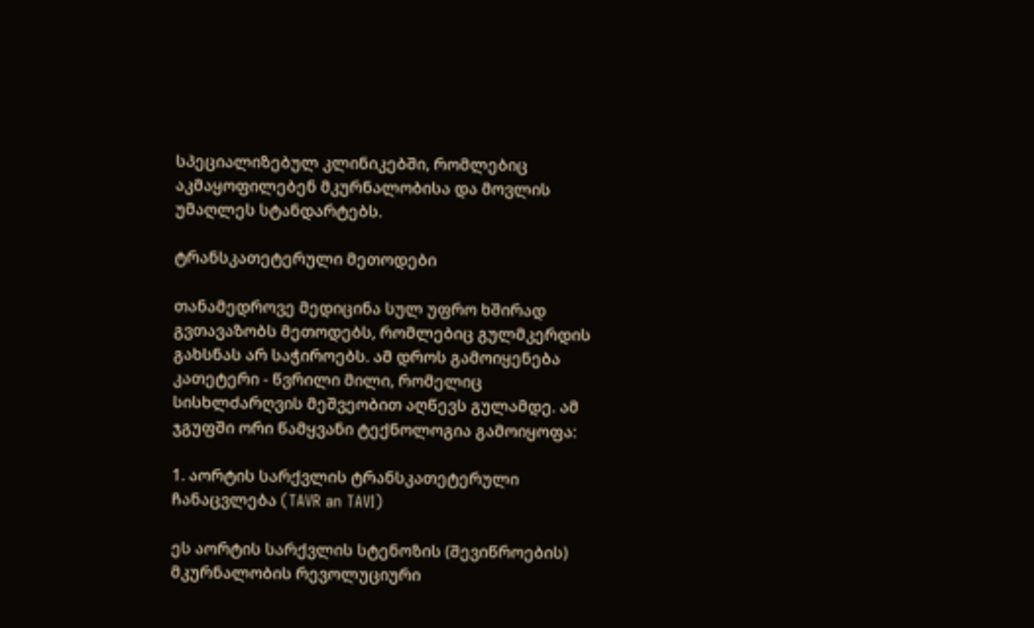სპეციალიზებულ კლინიკებში, რომლებიც აკმაყოფილებენ მკურნალობისა და მოვლის უმაღლეს სტანდარტებს.

ტრანსკათეტერული მეთოდები

თანამედროვე მედიცინა სულ უფრო ხშირად გვთავაზობს მეთოდებს, რომლებიც გულმკერდის გახსნას არ საჭიროებს. ამ დროს გამოიყენება კათეტერი - წვრილი მილი, რომელიც სისხლძარღვის მეშვეობით აღწევს გულამდე. ამ ჯგუფში ორი წამყვანი ტექნოლოგია გამოიყოფა:

1. აორტის სარქვლის ტრანსკათეტერული ჩანაცვლება (TAVR an TAVI)

ეს აორტის სარქვლის სტენოზის (შევიწროების) მკურნალობის რევოლუციური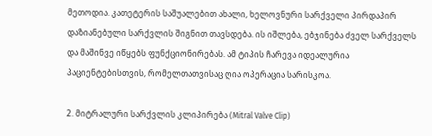მეთოდია. კათეტერის საშუალებით ახალი, ხელოვნური სარქველი პირდაპირ დაზიანებული სარქვლის შიგნით თავსდება. ის იშლება, ებჯინება ძველ სარქველს და მაშინვე იწყებს ფუნქციონირებას. ამ ტიპის ჩარევა იდეალურია პაციენტებისთვის, რომელთათვისაც ღია ოპერაცია სარისკოა.

2. მიტრალური სარქვლის კლიპირება (Mitral Valve Clip)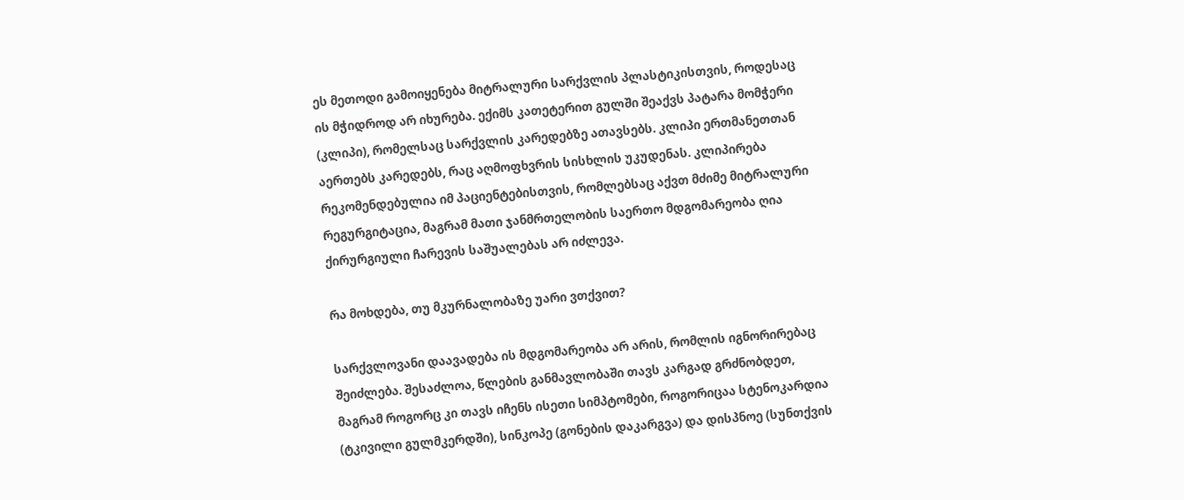ეს მეთოდი გამოიყენება მიტრალური სარქვლის პლასტიკისთვის, როდესაც ის მჭიდროდ არ იხურება. ექიმს კათეტერით გულში შეაქვს პატარა მომჭერი (კლიპი), რომელსაც სარქვლის კარედებზე ათავსებს. კლიპი ერთმანეთთან აერთებს კარედებს, რაც აღმოფხვრის სისხლის უკუდენას. კლიპირება რეკომენდებულია იმ პაციენტებისთვის, რომლებსაც აქვთ მძიმე მიტრალური რეგურგიტაცია, მაგრამ მათი ჯანმრთელობის საერთო მდგომარეობა ღია ქირურგიული ჩარევის საშუალებას არ იძლევა.

რა მოხდება, თუ მკურნალობაზე უარი ვთქვით?

სარქვლოვანი დაავადება ის მდგომარეობა არ არის, რომლის იგნორირებაც შეიძლება. შესაძლოა, წლების განმავლობაში თავს კარგად გრძნობდეთ, მაგრამ როგორც კი თავს იჩენს ისეთი სიმპტომები, როგორიცაა სტენოკარდია (ტკივილი გულმკერდში), სინკოპე (გონების დაკარგვა) და დისპნოე (სუნთქვის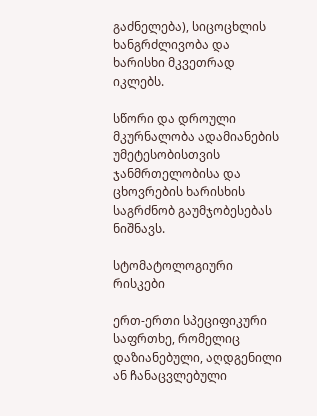გაძნელება), სიცოცხლის ხანგრძლივობა და ხარისხი მკვეთრად იკლებს.

სწორი და დროული მკურნალობა ადამიანების უმეტესობისთვის ჯანმრთელობისა და ცხოვრების ხარისხის საგრძნობ გაუმჯობესებას ნიშნავს.

სტომატოლოგიური რისკები

ერთ-ერთი სპეციფიკური საფრთხე, რომელიც დაზიანებული, აღდგენილი ან ჩანაცვლებული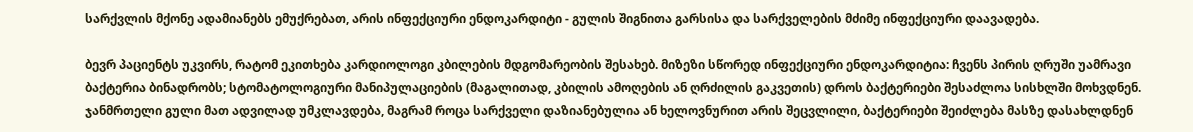სარქვლის მქონე ადამიანებს ემუქრებათ, არის ინფექციური ენდოკარდიტი - გულის შიგნითა გარსისა და სარქველების მძიმე ინფექციური დაავადება.

ბევრ პაციენტს უკვირს, რატომ ეკითხება კარდიოლოგი კბილების მდგომარეობის შესახებ. მიზეზი სწორედ ინფექციური ენდოკარდიტია: ჩვენს პირის ღრუში უამრავი ბაქტერია ბინადრობს; სტომატოლოგიური მანიპულაციების (მაგალითად, კბილის ამოღების ან ღრძილის გაკვეთის) დროს ბაქტერიები შესაძლოა სისხლში მოხვდნენ. ჯანმრთელი გული მათ ადვილად უმკლავდება, მაგრამ როცა სარქველი დაზიანებულია ან ხელოვნურით არის შეცვლილი, ბაქტერიები შეიძლება მასზე დასახლდნენ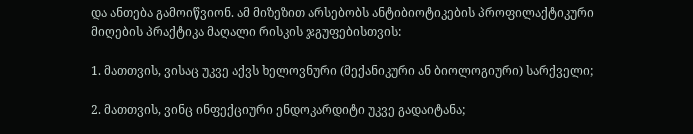და ანთება გამოიწვიონ. ამ მიზეზით არსებობს ანტიბიოტიკების პროფილაქტიკური მიღების პრაქტიკა მაღალი რისკის ჯგუფებისთვის:

1. მათთვის, ვისაც უკვე აქვს ხელოვნური (მექანიკური ან ბიოლოგიური) სარქველი;

2. მათთვის, ვინც ინფექციური ენდოკარდიტი უკვე გადაიტანა;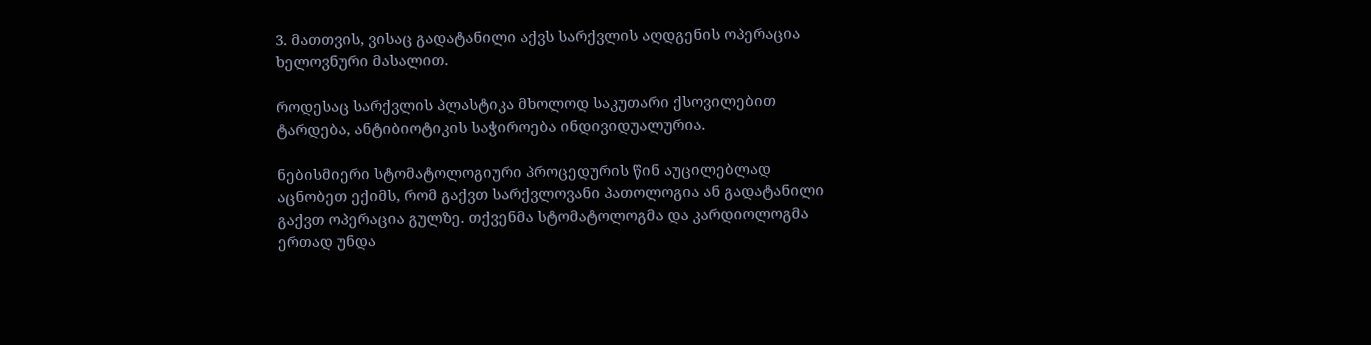3. მათთვის, ვისაც გადატანილი აქვს სარქვლის აღდგენის ოპერაცია ხელოვნური მასალით.

როდესაც სარქვლის პლასტიკა მხოლოდ საკუთარი ქსოვილებით ტარდება, ანტიბიოტიკის საჭიროება ინდივიდუალურია.

ნებისმიერი სტომატოლოგიური პროცედურის წინ აუცილებლად აცნობეთ ექიმს, რომ გაქვთ სარქვლოვანი პათოლოგია ან გადატანილი გაქვთ ოპერაცია გულზე. თქვენმა სტომატოლოგმა და კარდიოლოგმა ერთად უნდა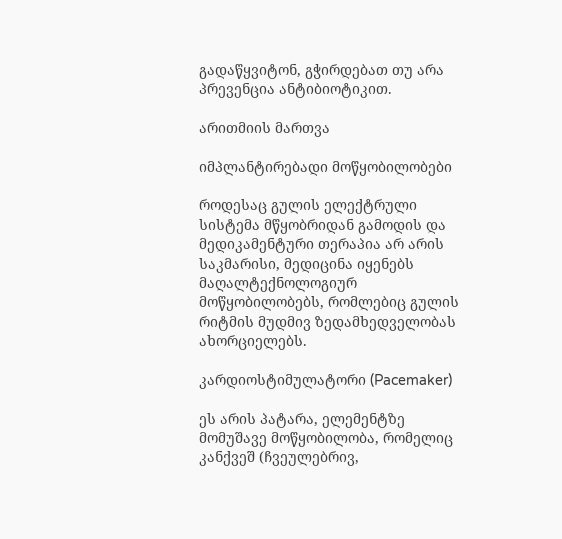გადაწყვიტონ, გჭირდებათ თუ არა პრევენცია ანტიბიოტიკით.

არითმიის მართვა

იმპლანტირებადი მოწყობილობები

როდესაც გულის ელექტრული სისტემა მწყობრიდან გამოდის და მედიკამენტური თერაპია არ არის საკმარისი, მედიცინა იყენებს მაღალტექნოლოგიურ მოწყობილობებს, რომლებიც გულის რიტმის მუდმივ ზედამხედველობას ახორციელებს.

კარდიოსტიმულატორი (Pacemaker)

ეს არის პატარა, ელემენტზე მომუშავე მოწყობილობა, რომელიც კანქვეშ (ჩვეულებრივ,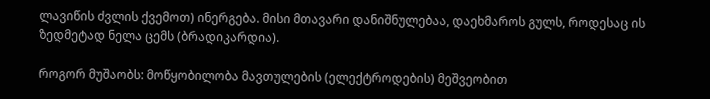ლავიწის ძვლის ქვემოთ) ინერგება. მისი მთავარი დანიშნულებაა, დაეხმაროს გულს, როდესაც ის ზედმეტად ნელა ცემს (ბრადიკარდია).

როგორ მუშაობს: მოწყობილობა მავთულების (ელექტროდების) მეშვეობით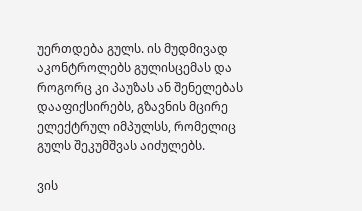უერთდება გულს. ის მუდმივად აკონტროლებს გულისცემას და როგორც კი პაუზას ან შენელებას დააფიქსირებს, გზავნის მცირე ელექტრულ იმპულსს, რომელიც გულს შეკუმშვას აიძულებს.

ვის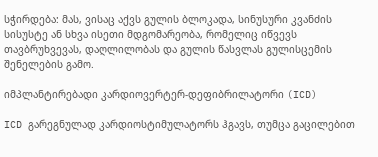სჭირდება: მას, ვისაც აქვს გულის ბლოკადა, სინუსური კვანძის სისუსტე ან სხვა ისეთი მდგომარეობა, რომელიც იწვევს თავბრუხვევას, დაღლილობას და გულის წასვლას გულისცემის შენელების გამო.

იმპლანტირებადი კარდიოვერტერ-დეფიბრილატორი (ICD)

ICD გარეგნულად კარდიოსტიმულატორს ჰგავს, თუმცა გაცილებით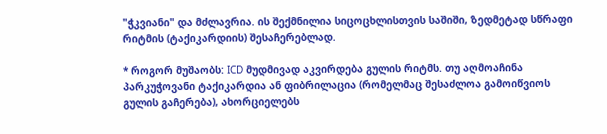"ჭკვიანი" და მძლავრია. ის შექმნილია სიცოცხლისთვის საშიში, ზედმეტად სწრაფი რიტმის (ტაქიკარდიის) შესაჩერებლად.

* როგორ მუშაობს: ICD მუდმივად აკვირდება გულის რიტმს. თუ აღმოაჩინა პარკუჭოვანი ტაქიკარდია ან ფიბრილაცია (რომელმაც შესაძლოა გამოიწვიოს გულის გაჩერება), ახორციელებს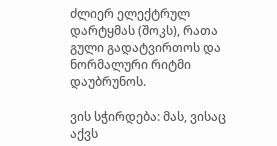ძლიერ ელექტრულ დარტყმას (შოკს), რათა გული გადატვირთოს და ნორმალური რიტმი დაუბრუნოს.

ვის სჭირდება: მას, ვისაც აქვს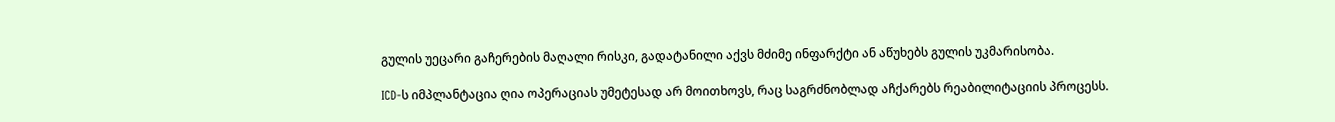გულის უეცარი გაჩერების მაღალი რისკი, გადატანილი აქვს მძიმე ინფარქტი ან აწუხებს გულის უკმარისობა.

ICD-ს იმპლანტაცია ღია ოპერაციას უმეტესად არ მოითხოვს, რაც საგრძნობლად აჩქარებს რეაბილიტაციის პროცესს.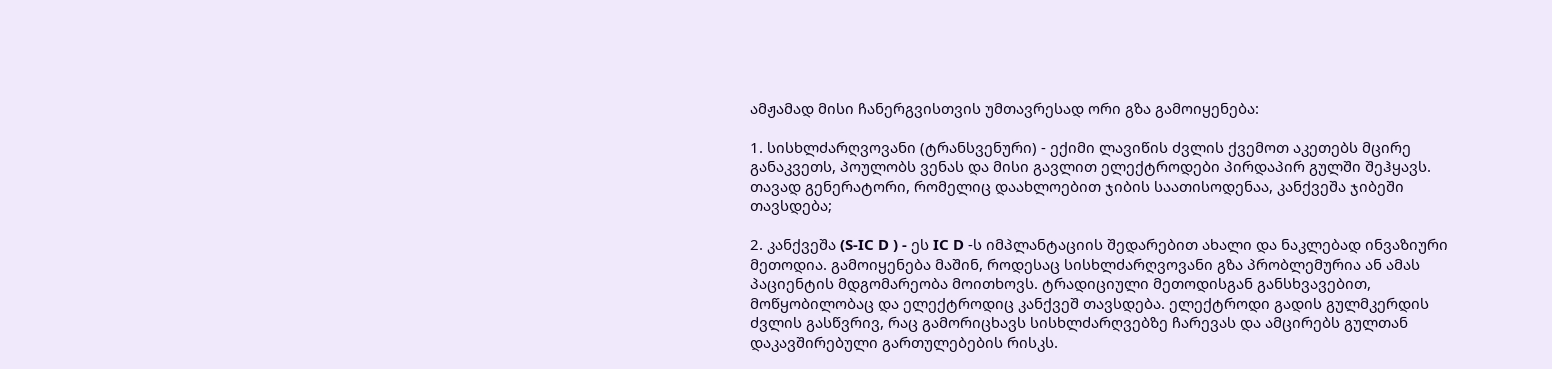ამჟამად მისი ჩანერგვისთვის უმთავრესად ორი გზა გამოიყენება:

1. სისხლძარღვოვანი (ტრანსვენური) - ექიმი ლავიწის ძვლის ქვემოთ აკეთებს მცირე განაკვეთს, პოულობს ვენას და მისი გავლით ელექტროდები პირდაპირ გულში შეჰყავს. თავად გენერატორი, რომელიც დაახლოებით ჯიბის საათისოდენაა, კანქვეშა ჯიბეში თავსდება;

2. კანქვეშა (S-IC D ) - ეს IC D -ს იმპლანტაციის შედარებით ახალი და ნაკლებად ინვაზიური მეთოდია. გამოიყენება მაშინ, როდესაც სისხლძარღვოვანი გზა პრობლემურია ან ამას პაციენტის მდგომარეობა მოითხოვს. ტრადიციული მეთოდისგან განსხვავებით, მოწყობილობაც და ელექტროდიც კანქვეშ თავსდება. ელექტროდი გადის გულმკერდის ძვლის გასწვრივ, რაც გამორიცხავს სისხლძარღვებზე ჩარევას და ამცირებს გულთან დაკავშირებული გართულებების რისკს.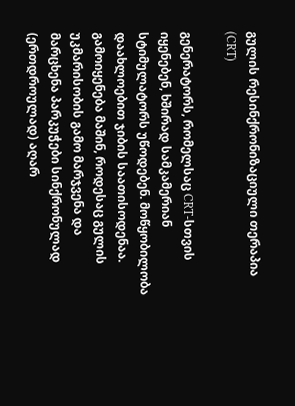გულის რესინქრონიზაციული თერაპია (CRT)

გენერატორს, რომელსაც CRT-სთვის იყენებენ, ხშირად სამკამერიან სტიმულატორს უწოდებენ. მოწყობილობა დაახლოებით ჯიბის საათისოდენაა. გამოიყენება მაშინ, როდესაც გულის უკმარისობის გამო მარჯვენა და მარცხენა პარკუჭები სინქრონულად (ერთდროულად) აღარ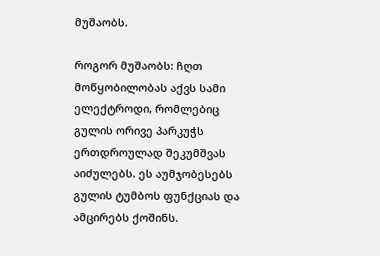მუშაობს.

როგორ მუშაობს: ჩღთ მოწყობილობას აქვს სამი ელექტროდი, რომლებიც გულის ორივე პარკუჭს ერთდროულად შეკუმშვას აიძულებს. ეს აუმჯობესებს გულის ტუმბოს ფუნქციას და ამცირებს ქოშინს.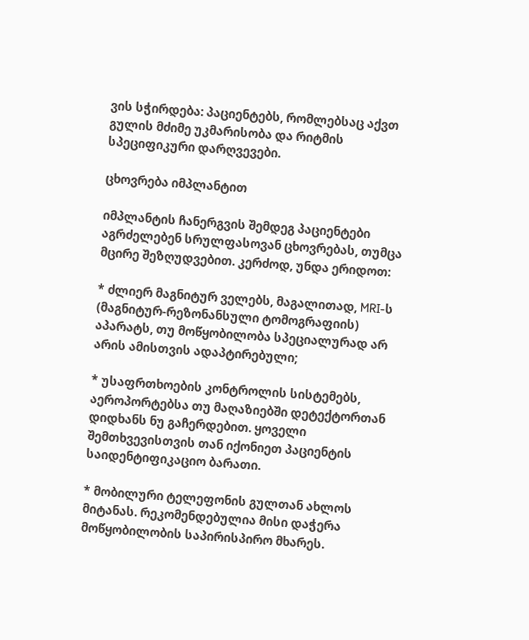ვის სჭირდება: პაციენტებს, რომლებსაც აქვთ გულის მძიმე უკმარისობა და რიტმის სპეციფიკური დარღვევები.

ცხოვრება იმპლანტით

იმპლანტის ჩანერგვის შემდეგ პაციენტები აგრძელებენ სრულფასოვან ცხოვრებას, თუმცა მცირე შეზღუდვებით. კერძოდ, უნდა ერიდოთ:

* ძლიერ მაგნიტურ ველებს, მაგალითად, MRI-ს (მაგნიტურ-რეზონანსული ტომოგრაფიის) აპარატს, თუ მოწყობილობა სპეციალურად არ არის ამისთვის ადაპტირებული;

* უსაფრთხოების კონტროლის სისტემებს, აეროპორტებსა თუ მაღაზიებში დეტექტორთან დიდხანს ნუ გაჩერდებით. ყოველი შემთხვევისთვის თან იქონიეთ პაციენტის საიდენტიფიკაციო ბარათი.

* მობილური ტელეფონის გულთან ახლოს მიტანას. რეკომენდებულია მისი დაჭერა მოწყობილობის საპირისპირო მხარეს.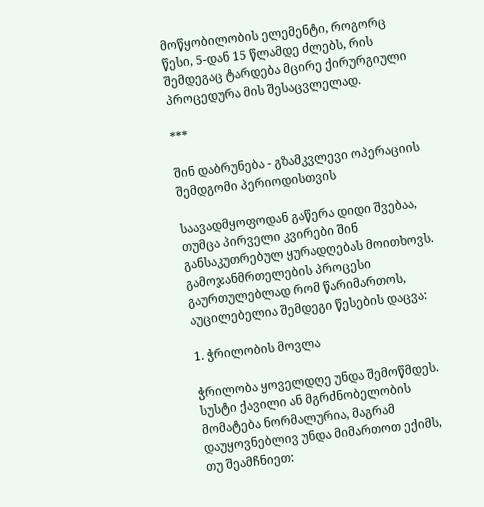მოწყობილობის ელემენტი, როგორც წესი, 5-დან 15 წლამდე ძლებს, რის შემდეგაც ტარდება მცირე ქირურგიული პროცედურა მის შესაცვლელად.

***

შინ დაბრუნება - გზამკვლევი ოპერაციის შემდგომი პერიოდისთვის

საავადმყოფოდან გაწერა დიდი შვებაა, თუმცა პირველი კვირები შინ განსაკუთრებულ ყურადღებას მოითხოვს. გამოჯანმრთელების პროცესი გაურთულებლად რომ წარიმართოს, აუცილებელია შემდეგი წესების დაცვა:

1. ჭრილობის მოვლა

ჭრილობა ყოველდღე უნდა შემოწმდეს. სუსტი ქავილი ან მგრძნობელობის მომატება ნორმალურია, მაგრამ დაუყოვნებლივ უნდა მიმართოთ ექიმს, თუ შეამჩნიეთ: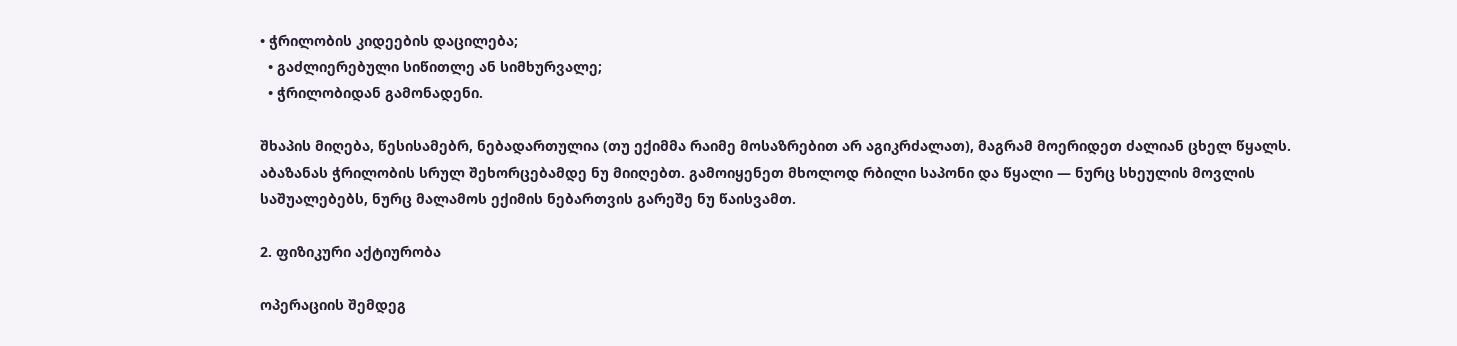• ჭრილობის კიდეების დაცილება;
  • გაძლიერებული სიწითლე ან სიმხურვალე;
  • ჭრილობიდან გამონადენი.

შხაპის მიღება, წესისამებრ, ნებადართულია (თუ ექიმმა რაიმე მოსაზრებით არ აგიკრძალათ), მაგრამ მოერიდეთ ძალიან ცხელ წყალს. აბაზანას ჭრილობის სრულ შეხორცებამდე ნუ მიიღებთ. გამოიყენეთ მხოლოდ რბილი საპონი და წყალი ― ნურც სხეულის მოვლის საშუალებებს, ნურც მალამოს ექიმის ნებართვის გარეშე ნუ წაისვამთ.

2. ფიზიკური აქტიურობა

ოპერაციის შემდეგ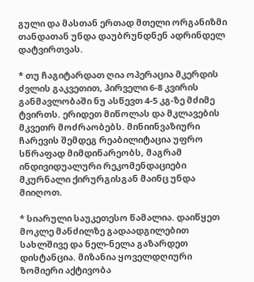გული და მასთან ერთად მთელი ორგანიზმი თანდათან უნდა დაუბრუნდნენ ადრინდელ დატვირთვას.

* თუ ჩაგიტარდათ ღია ოპერაცია მკერდის ძვლის გაკვეთით, პირველი 6-8 კვირის განმავლობაში ნუ ასწევთ 4-5 კგ-ზე მძიმე ტვირთს. ერიდეთ მიწოლას და მკლავების მკვეთრ მოძრაობებს. მინიინვაზიური ჩარევის შემდეგ რეაბილიტაცია უფრო სწრაფად მიმდინარეობს, მაგრამ ინდივიდუალური რეკომენდაციები მკურნალი ქირურგისგან მაინც უნდა მიიღოთ.

* სიარული საუკეთესო წამალია. დაიწყეთ მოკლე მანძილზე გადაადგილებით სახლშივე და ნელ-ნელა გაზარდეთ დისტანცია. მიზანია ყოველდღიური ზომიერი აქტივობა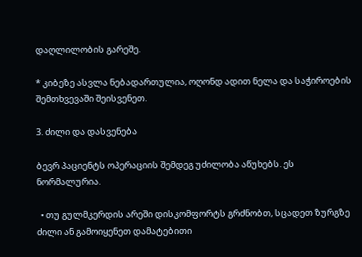დაღლილობის გარეშე.

* კიბეზე ასვლა ნებადართულია, ოღონდ ადით ნელა და საჭიროების შემთხვევაში შეისვენეთ.

3. ძილი და დასვენება

ბევრ პაციენტს ოპერაციის შემდეგ უძილობა აწუხებს. ეს ნორმალურია.

  • თუ გულმკერდის არეში დისკომფორტს გრძნობთ, სცადეთ ზურგზე ძილი ან გამოიყენეთ დამატებითი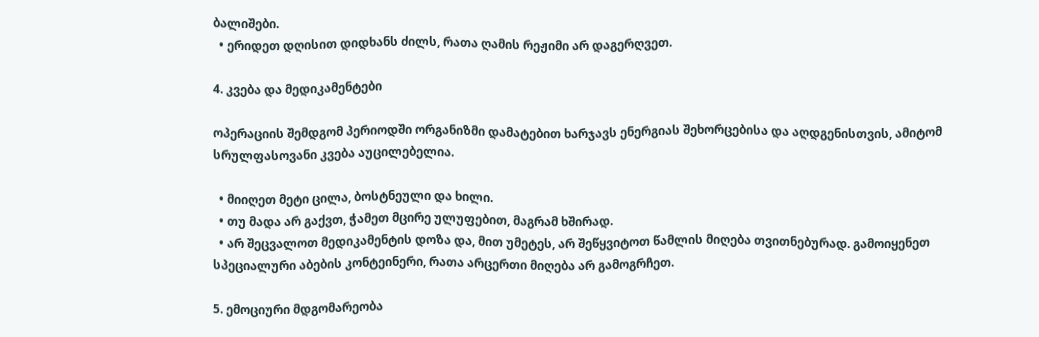ბალიშები.
  • ერიდეთ დღისით დიდხანს ძილს, რათა ღამის რეჟიმი არ დაგერღვეთ.

4. კვება და მედიკამენტები

ოპერაციის შემდგომ პერიოდში ორგანიზმი დამატებით ხარჯავს ენერგიას შეხორცებისა და აღდგენისთვის, ამიტომ სრულფასოვანი კვება აუცილებელია.

  • მიიღეთ მეტი ცილა, ბოსტნეული და ხილი.
  • თუ მადა არ გაქვთ, ჭამეთ მცირე ულუფებით, მაგრამ ხშირად.
  • არ შეცვალოთ მედიკამენტის დოზა და, მით უმეტეს, არ შეწყვიტოთ წამლის მიღება თვითნებურად. გამოიყენეთ სპეციალური აბების კონტეინერი, რათა არცერთი მიღება არ გამოგრჩეთ.

5. ემოციური მდგომარეობა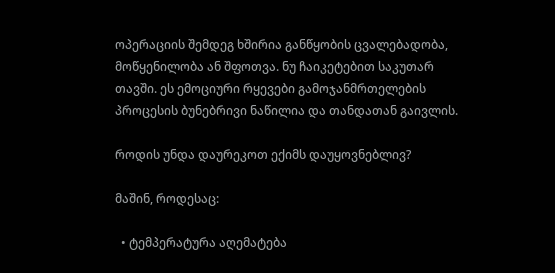ოპერაციის შემდეგ ხშირია განწყობის ცვალებადობა, მოწყენილობა ან შფოთვა. ნუ ჩაიკეტებით საკუთარ თავში. ეს ემოციური რყევები გამოჯანმრთელების პროცესის ბუნებრივი ნაწილია და თანდათან გაივლის.

როდის უნდა დაურეკოთ ექიმს დაუყოვნებლივ?

მაშინ, როდესაც:

  • ტემპერატურა აღემატება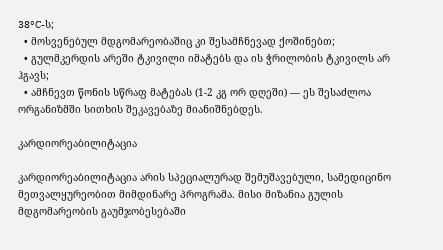38°C-ს;
  • მოსვენებულ მდგომარეობაშიც კი შესამჩნევად ქოშინებთ;
  • გულმკერდის არეში ტკივილი იმატებს და ის ჭრილობის ტკივილს არ ჰგავს;
  • ამჩნევთ წონის სწრაფ მატებას (1-2 კგ ორ დღეში) ― ეს შესაძლოა ორგანიზმში სითხის შეკავებაზე მიანიშნებდეს.

კარდიორეაბილიტაცია

კარდიორეაბილიტაცია არის სპეციალურად შემუშავებული, სამედიცინო მეთვალყურეობით მიმდინარე პროგრამა. მისი მიზანია გულის მდგომარეობის გაუმჯობესებაში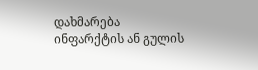დახმარება ინფარქტის ან გულის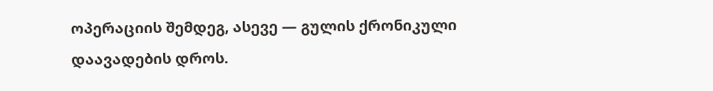ოპერაციის შემდეგ, ასევე ― გულის ქრონიკული დაავადების დროს.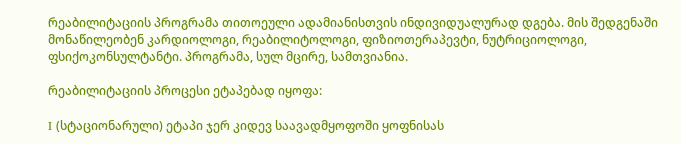რეაბილიტაციის პროგრამა თითოეული ადამიანისთვის ინდივიდუალურად დგება. მის შედგენაში მონაწილეობენ კარდიოლოგი, რეაბილიტოლოგი, ფიზიოთერაპევტი, ნუტრიციოლოგი, ფსიქოკონსულტანტი. პროგრამა, სულ მცირე, სამთვიანია.

რეაბილიტაციის პროცესი ეტაპებად იყოფა:

I (სტაციონარული) ეტაპი ჯერ კიდევ საავადმყოფოში ყოფნისას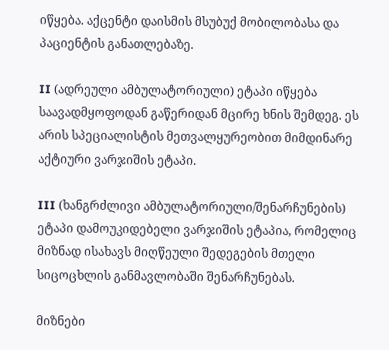იწყება. აქცენტი დაისმის მსუბუქ მობილობასა და პაციენტის განათლებაზე.

II (ადრეული ამბულატორიული) ეტაპი იწყება საავადმყოფოდან გაწერიდან მცირე ხნის შემდეგ. ეს არის სპეციალისტის მეთვალყურეობით მიმდინარე აქტიური ვარჯიშის ეტაპი.

III (ხანგრძლივი ამბულატორიული/შენარჩუნების) ეტაპი დამოუკიდებელი ვარჯიშის ეტაპია, რომელიც მიზნად ისახავს მიღწეული შედეგების მთელი სიცოცხლის განმავლობაში შენარჩუნებას.

მიზნები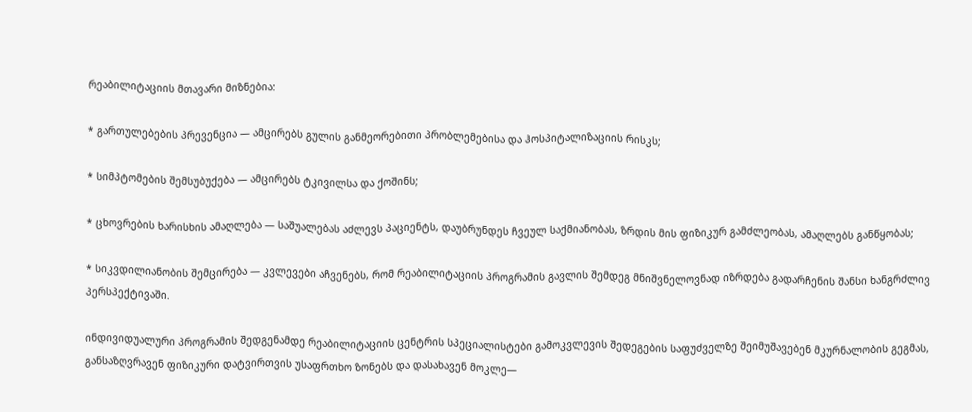რეაბილიტაციის მთავარი მიზნებია:

* გართულებების პრევენცია ― ამცირებს გულის განმეორებითი პრობლემებისა და ჰოსპიტალიზაციის რისკს;

* სიმპტომების შემსუბუქება ― ამცირებს ტკივილსა და ქოშინს;

* ცხოვრების ხარისხის ამაღლება ― საშუალებას აძლევს პაციენტს, დაუბრუნდეს ჩვეულ საქმიანობას, ზრდის მის ფიზიკურ გამძლეობას, ამაღლებს განწყობას;

* სიკვდილიანობის შემცირება ― კვლევები აჩვენებს, რომ რეაბილიტაციის პროგრამის გავლის შემდეგ მნიშვნელოვნად იზრდება გადარჩენის შანსი ხანგრძლივ პერსპექტივაში.

ინდივიდუალური პროგრამის შედგენამდე რეაბილიტაციის ცენტრის სპეციალისტები გამოკვლევის შედეგების საფუძველზე შეიმუშავებენ მკურნალობის გეგმას, განსაზღვრავენ ფიზიკური დატვირთვის უსაფრთხო ზონებს და დასახავენ მოკლე―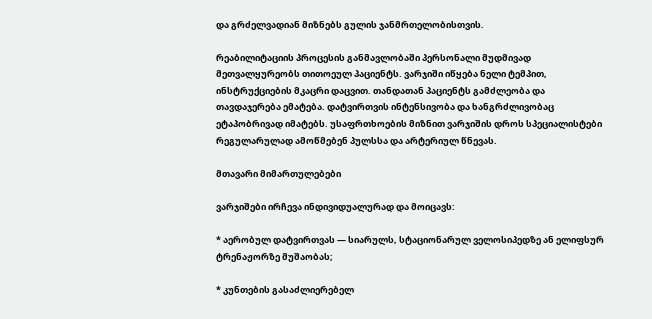და გრძელვადიან მიზნებს გულის ჯანმრთელობისთვის.

რეაბილიტაციის პროცესის განმავლობაში პერსონალი მუდმივად მეთვალყურეობს თითოეულ პაციენტს. ვარჯიში იწყება ნელი ტემპით, ინსტრუქციების მკაცრი დაცვით. თანდათან პაციენტს გამძლეობა და თავდაჯერება ემატება. დატვირთვის ინტენსივობა და ხანგრძლივობაც ეტაპობრივად იმატებს. უსაფრთხოების მიზნით ვარჯიშის დროს სპეციალისტები რეგულარულად ამოწმებენ პულსსა და არტერიულ წნევას.

მთავარი მიმართულებები

ვარჯიშები ირჩევა ინდივიდუალურად და მოიცავს:

* აერობულ დატვირთვას ― სიარულს, სტაციონარულ ველოსიპედზე ან ელიფსურ ტრენაჟორზე მუშაობას;

* კუნთების გასაძლიერებელ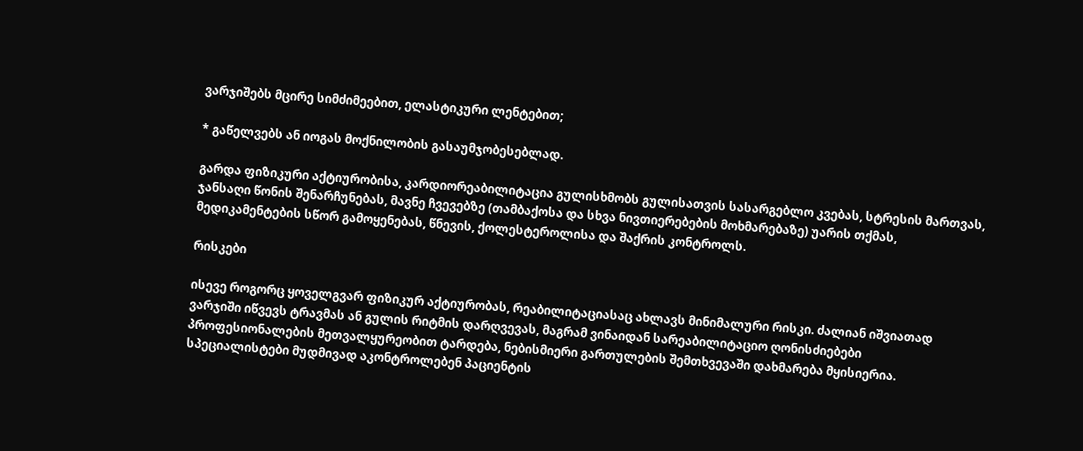ვარჯიშებს მცირე სიმძიმეებით, ელასტიკური ლენტებით;

* გაწელვებს ან იოგას მოქნილობის გასაუმჯობესებლად.

გარდა ფიზიკური აქტიურობისა, კარდიორეაბილიტაცია გულისხმობს გულისათვის სასარგებლო კვებას, სტრესის მართვას, ჯანსაღი წონის შენარჩუნებას, მავნე ჩვევებზე (თამბაქოსა და სხვა ნივთიერებების მოხმარებაზე) უარის თქმას, მედიკამენტების სწორ გამოყენებას, წნევის, ქოლესტეროლისა და შაქრის კონტროლს.

რისკები

ისევე როგორც ყოველგვარ ფიზიკურ აქტიურობას, რეაბილიტაციასაც ახლავს მინიმალური რისკი. ძალიან იშვიათად ვარჯიში იწვევს ტრავმას ან გულის რიტმის დარღვევას, მაგრამ ვინაიდან სარეაბილიტაციო ღონისძიებები პროფესიონალების მეთვალყურეობით ტარდება, ნებისმიერი გართულების შემთხვევაში დახმარება მყისიერია. სპეციალისტები მუდმივად აკონტროლებენ პაციენტის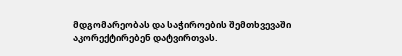მდგომარეობას და საჭიროების შემთხვევაში აკორექტირებენ დატვირთვას.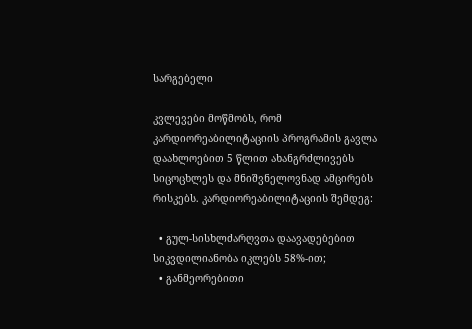სარგებელი

კვლევები მოწმობს, რომ კარდიორეაბილიტაციის პროგრამის გავლა დაახლოებით 5 წლით ახანგრძლივებს სიცოცხლეს და მნიშვნელოვნად ამცირებს რისკებს. კარდიორეაბილიტაციის შემდეგ:

  • გულ-სისხლძარღვთა დაავადებებით სიკვდილიანობა იკლებს 58%-ით;
  • განმეორებითი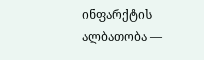ინფარქტის ალბათობა ―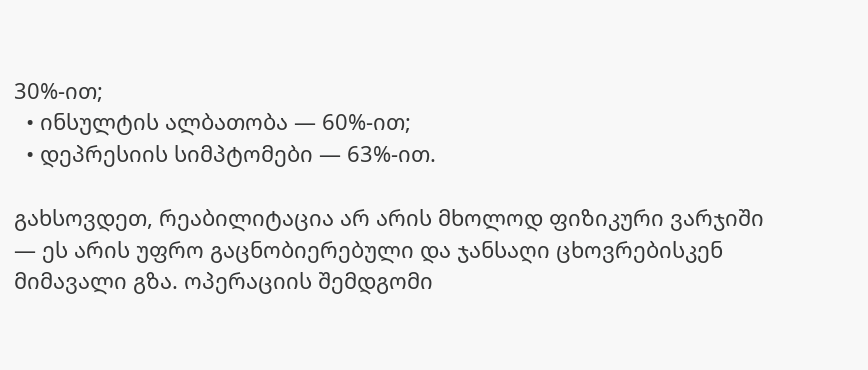30%-ით;
  • ინსულტის ალბათობა ― 60%-ით;
  • დეპრესიის სიმპტომები ― 63%-ით.

გახსოვდეთ, რეაბილიტაცია არ არის მხოლოდ ფიზიკური ვარჯიში ― ეს არის უფრო გაცნობიერებული და ჯანსაღი ცხოვრებისკენ მიმავალი გზა. ოპერაციის შემდგომი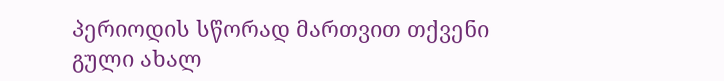პერიოდის სწორად მართვით თქვენი გული ახალ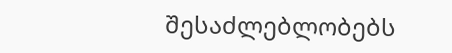შესაძლებლობებს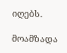იღებს.

მოამზადა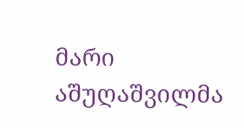მარი აშუღაშვილმა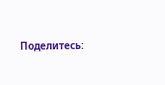Поделитесь: